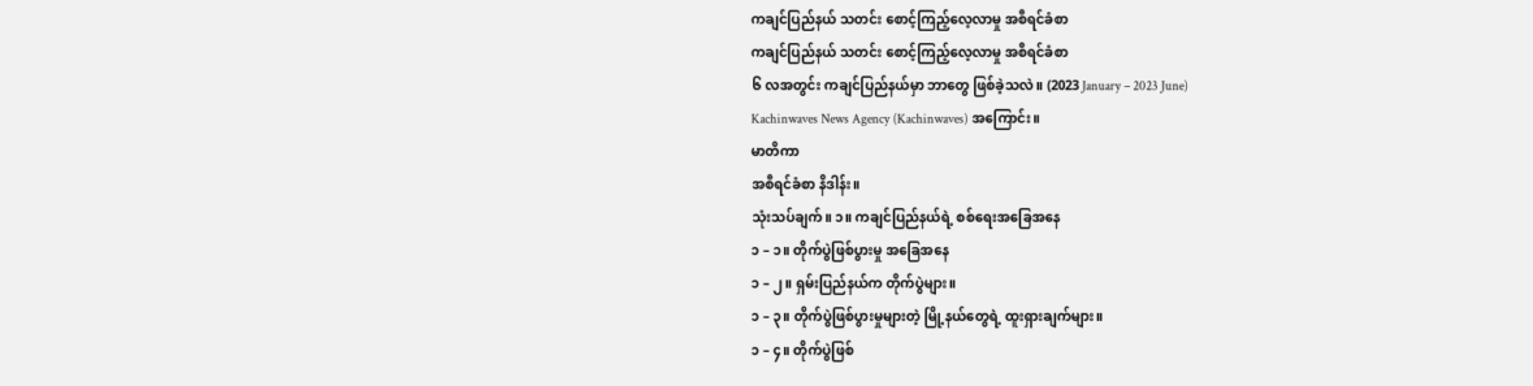ကချင်ပြည်နယ် သတင်း စောင့်ကြည့်လေ့လာမှု အစီရင်ခံစာ
ကချင်ပြည်နယ် သတင်း စောင့်ကြည့်လေ့လာမှု အစီရင်ခံစာ
၆ လအတွင်း ကချင်ပြည်နယ်မှာ ဘာတွေ ဖြစ်ခဲ့သလဲ။ (2023 January – 2023 June)
Kachinwaves News Agency (Kachinwaves) အကြောင်း။
မာတိကာ
အစီရင်ခံစာ နိဒါန်း။
သုံးသပ်ချက်။ ၁။ ကချင်ပြည်နယ်ရဲ့ စစ်ရေးအခြေအနေ
၁ – ၁။ တိုက်ပွဲဖြစ်ပွားမှု အခြေအနေ
၁ – ၂။ ရှမ်းပြည်နယ်က တိုက်ပွဲများ။
၁ – ၃။ တိုက်ပွဲဖြစ်ပွားမှုများတဲ့ မြို့နယ်တွေရဲ့ ထူးရှားချက်များ။
၁ – ၄။ တိုက်ပွဲဖြစ်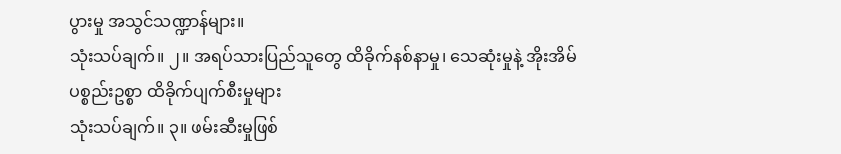ပွားမှု အသွင်သဏ္ဍာန်များ။
သုံးသပ်ချက်။ ၂။ အရပ်သားပြည်သူတွေ ထိခိုက်နစ်နာမှု၊ သေဆုံးမှုနဲ့ အိုးအိမ်ပစ္စည်းဥစ္စာ ထိခိုက်ပျက်စီးမှုများ
သုံးသပ်ချက်။ ၃။ ဖမ်းဆီးမှုဖြစ်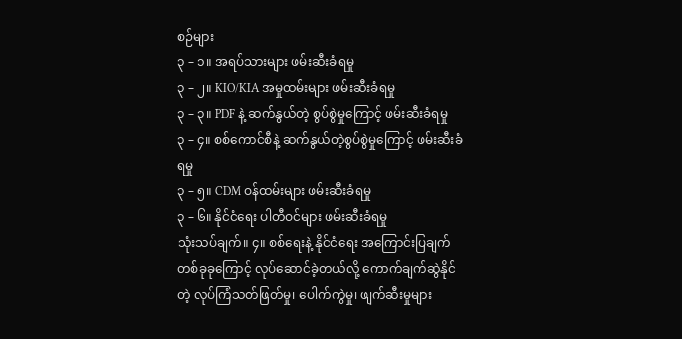စဉ်များ
၃ – ၁။ အရပ်သားများ ဖမ်းဆီးခံရမှု
၃ – ၂။ KIO/KIA အမှုထမ်းများ ဖမ်းဆီးခံရမှု
၃ – ၃။ PDF နဲ့ ဆက်နွယ်တဲ့ စွပ်စွဲမှုကြောင့် ဖမ်းဆီးခံရမှု
၃ – ၄။ စစ်ကောင်စီနဲ့ ဆက်နွယ်တဲ့စွပ်စွဲမှုကြောင့် ဖမ်းဆီးခံရမှု
၃ – ၅။ CDM ဝန်ထမ်းများ ဖမ်းဆီးခံရမှု
၃ – ၆။ နိုင်ငံရေး ပါတီဝင်များ ဖမ်းဆီးခံရမှု
သုံးသပ်ချက်။ ၄။ စစ်ရေးနဲ့ နိုင်ငံရေး အကြောင်းပြချက် တစ်ခုခုကြောင့် လုပ်ဆောင်ခဲ့တယ်လို့ ကောက်ချက်ဆွဲနိုင်တဲ့ လုပ်ကြံသတ်ဖြတ်မှု၊ ပေါက်ကွဲမှု၊ ဖျက်ဆီးမှုများ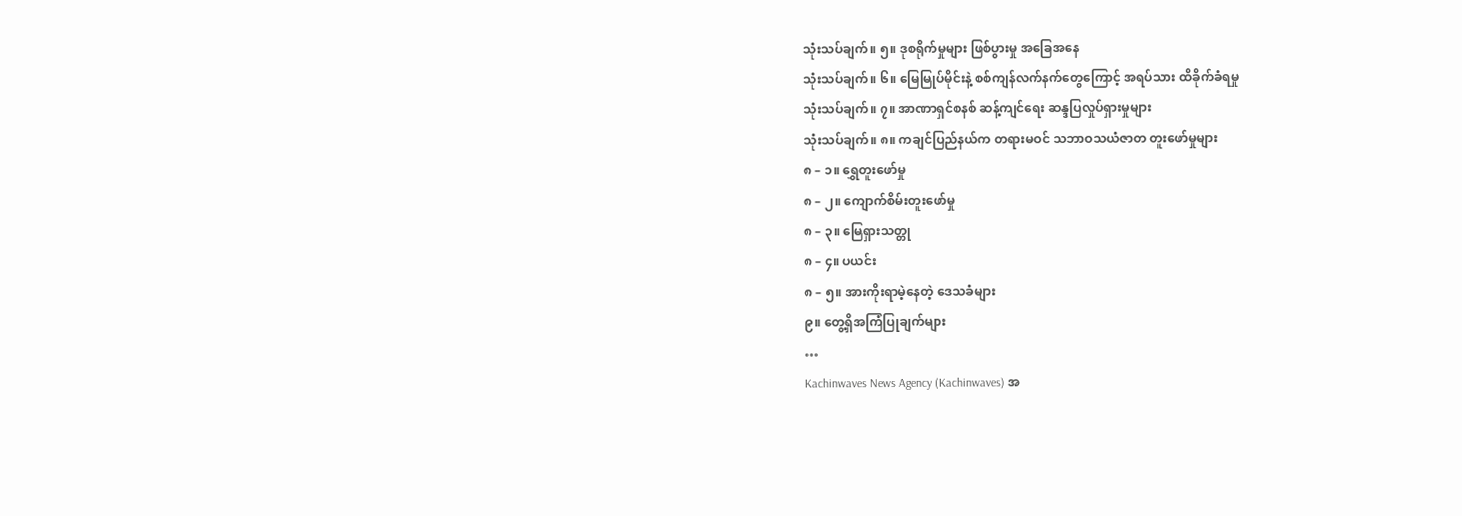သုံးသပ်ချက်။ ၅။ ဒုစရိုက်မှုများ ဖြစ်ပွားမှု အခြေအနေ
သုံးသပ်ချက်။ ၆။ မြေမြုပ်မိုင်းနဲ့ စစ်ကျန်လက်နက်တွေကြောင့် အရပ်သား ထိခိုက်ခံရမှု
သုံးသပ်ချက်။ ၇။ အာဏာရှင်စနစ် ဆန့်ကျင်ရေး ဆန္ဒပြလှုပ်ရှားမှုများ
သုံးသပ်ချက်။ ၈။ ကချင်ပြည်နယ်က တရားမဝင် သဘာဝသယံဇာတ တူးဖော်မှုများ
၈ – ၁။ ရွှေတူးဖော်မှု
၈ – ၂။ ကျောက်စိမ်းတူးဖော်မှု
၈ – ၃။ မြေရှားသတ္တု
၈ – ၄။ ပယင်း
၈ – ၅။ အားကိုးရာမဲ့နေတဲ့ ဒေသခံများ
၉။ တွေ့ရှိအကြံပြုချက်များ
…
Kachinwaves News Agency (Kachinwaves) အ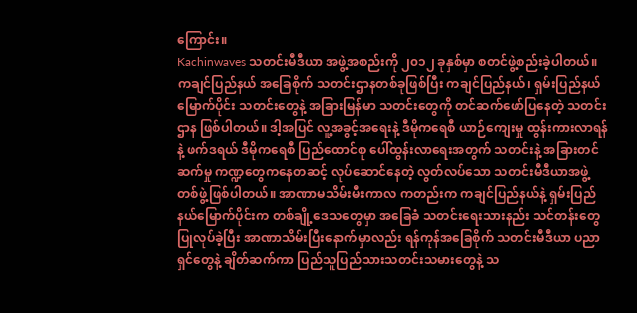ကြောင်း။
Kachinwaves သတင်းမီဒီယာ အဖွဲ့အစည်းကို ၂၀၁၂ ခုနှစ်မှာ စတင်ဖွဲ့စည်းခဲ့ပါတယ်။ ကချင်ပြည်နယ် အခြေစိုက် သတင်းဌာနတစ်ခုဖြစ်ပြီး ကချင်ပြည်နယ်၊ ရှမ်းပြည်နယ်မြောက်ပိုင်း သတင်းတွေနဲ့ အခြားမြန်မာ သတင်းတွေကို တင်ဆက်ဖော်ပြနေတဲ့ သတင်းဌာန ဖြစ်ပါတယ်။ ဒါ့အပြင် လူ့အခွင့်အရေးနဲ့ ဒီမိုကရေစီ ယာဉ်ကျေးမှု ထွန်းကားလာရန်နဲ့ ဖက်ဒရယ် ဒီမိုကရေစီ ပြည်ထောင်စု ပေါ်ထွန်းလာရေးအတွက် သတင်းနဲ့ အခြားတင်ဆက်မှု ကဏ္ဍတွေကနေတဆင့် လုပ်ဆောင်နေတဲ့ လွတ်လပ်သော သတင်းမီဒီယာအဖွဲ့ တစ်ဖွဲ့ဖြစ်ပါတယ်။ အာဏာမသိမ်းမီးကာလ ကတည်းက ကချင်ပြည်နယ်နဲ့ ရှမ်းပြည်နယ်မြောက်ပိုင်းက တစ်ချို့ဒေသတွေမှာ အခြေခံ သတင်းရေးသားနည်း သင်တန်းတွေ ပြုလုပ်ခဲ့ပြီး အာဏာသိမ်းပြီးနောက်မှာလည်း ရန်ကုန်အခြေစိုက် သတင်းမီဒီယာ ပညာရှင်တွေနဲ့ ချိတ်ဆက်ကာ ပြည်သူပြည်သားသတင်းသမားတွေနဲ့ သ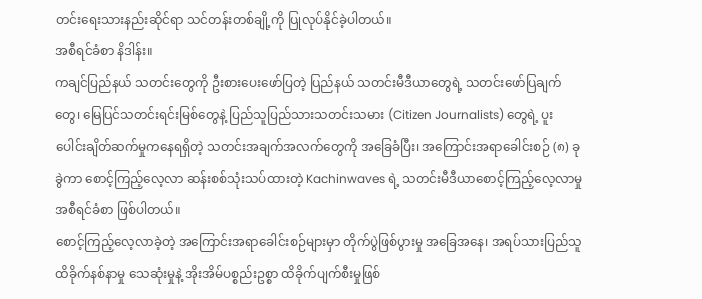တင်းရေးသားနည်းဆိုင်ရာ သင်တန်းတစ်ချို့ကို ပြုလုပ်နိုင်ခဲ့ပါတယ်။
အစီရင်ခံစာ နိဒါန်း။
ကချင်ပြည်နယ် သတင်းတွေကို ဦးစားပေးဖော်ပြတဲ့ ပြည်နယ် သတင်းမီဒီယာတွေရဲ့ သတင်းဖော်ပြချက်တွေ၊ မြေပြင်သတင်းရင်းမြစ်တွေနဲ့ ပြည်သူပြည်သားသတင်းသမား (Citizen Journalists) တွေရဲ့ ပူးပေါင်းချိတ်ဆက်မှုကနေရရှိတဲ့ သတင်းအချက်အလက်တွေကို အခြေခံပြီး၊ အကြောင်းအရာခေါင်းစဉ် (၈) ခုခွဲကာ စောင့်ကြည့်လေ့လာ ဆန်းစစ်သုံးသပ်ထားတဲ့ Kachinwaves ရဲ့ သတင်းမီဒီယာစောင့်ကြည့်လေ့လာမှု အစီရင်ခံစာ ဖြစ်ပါတယ်။
စောင့်ကြည့်လေ့လာခဲ့တဲ့ အကြောင်းအရာခေါင်းစဉ်များမှာ တိုက်ပွဲဖြစ်ပွားမှု အခြေအနေ၊ အရပ်သားပြည်သူ ထိခိုက်နစ်နာမှု သေဆုံးမှုနဲ့ အိုးအိမ်ပစ္စည်းဥစ္စာ ထိခိုက်ပျက်စီးမှုဖြစ်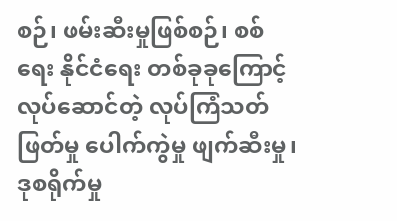စဉ်၊ ဖမ်းဆီးမှုဖြစ်စဉ်၊ စစ်ရေး နိုင်ငံရေး တစ်ခုခုကြောင့် လုပ်ဆောင်တဲ့ လုပ်ကြံသတ်ဖြတ်မှု ပေါက်ကွဲမှု ဖျက်ဆီးမှု၊ ဒုစရိုက်မှု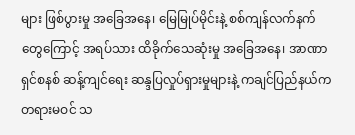များ ဖြစ်ပွားမှု အခြေအနေ၊ မြေမြုပ်မိုင်းနဲ့ စစ်ကျန်လက်နက်တွေကြောင့် အရပ်သား ထိခိုက်သေဆုံးမှု အခြေအနေ၊ အာဏာရှင်စနစ် ဆန့်ကျင်ရေး ဆန္ဒပြလှုပ်ရှားမှုများနဲ့ ကချင်ပြည်နယ်က တရားမဝင် သ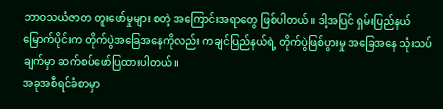ဘာဝသယံဇာတ တူးဖော်မှုများ စတဲ့ အကြောင်းအရာတွေ ဖြစ်ပါတယ်။ ဒါ့အပြင် ရှမ်းပြည်နယ်မြောက်ပိုင်းက တိုက်ပွဲအခြေအနေကိုလည်း ကချင်ပြည်နယ်ရဲ့ တိုက်ပွဲဖြစ်ပွားမှု အခြေအနေ သုံးသပ်ချက်မှာ ဆက်စပ်ဖော်ပြထားပါတယ်။
အခုအစီရင်ခံစာမှာ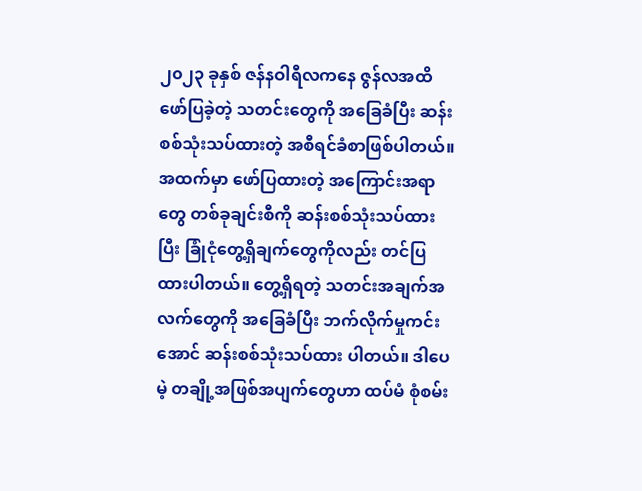၂၀၂၃ ခုနှစ် ဇန်နဝါရီလကနေ ဇွန်လအထိ ဖော်ပြခဲ့တဲ့ သတင်းတွေကို အခြေခံပြီး ဆန်းစစ်သုံးသပ်ထားတဲ့ အစီရင်ခံစာဖြစ်ပါတယ်။ အထက်မှာ ဖော်ပြထားတဲ့ အကြောင်းအရာတွေ တစ်ခုချင်းစီကို ဆန်းစစ်သုံးသပ်ထားပြီး ခြုံငုံတွေ့ရှိချက်တွေကိုလည်း တင်ပြထားပါတယ်။ တွေ့ရှိရတဲ့ သတင်းအချက်အလက်တွေကို အခြေခံပြီး ဘက်လိုက်မှုကင်းအောင် ဆန်းစစ်သုံးသပ်ထား ပါတယ်။ ဒါပေမဲ့ တချို့အဖြစ်အပျက်တွေဟာ ထပ်မံ စုံစမ်း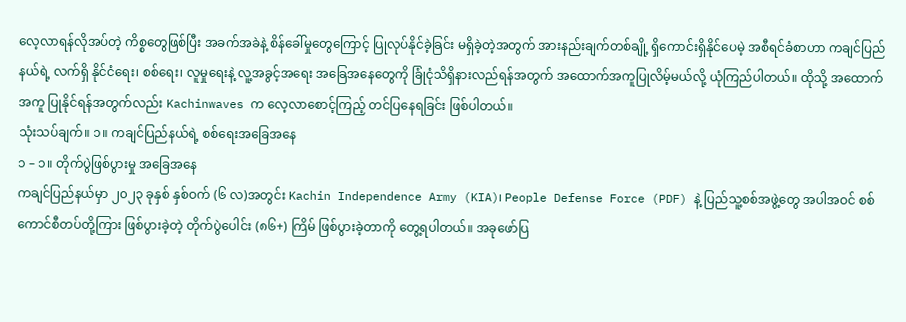လေ့လာရန်လိုအပ်တဲ့ ကိစ္စတွေဖြစ်ပြီး အခက်အခဲနဲ့ စိန်ခေါ်မှုတွေကြောင့် ပြုလုပ်နိုင်ခဲ့ခြင်း မရှိခဲ့တဲ့အတွက် အားနည်းချက်တစ်ချို့ ရှိကောင်းရှိနိုင်ပေမဲ့ အစီရင်ခံစာဟာ ကချင်ပြည်နယ်ရဲ့ လက်ရှိ နိုင်ငံရေး၊ စစ်ရေး၊ လူမှုရေးနဲ့ လူ့အခွင့်အရေး အခြေအနေတွေကို ခြုံငုံသိရှိနားလည်ရန်အတွက် အထောက်အကူပြုလိမ့်မယ်လို့ ယုံကြည်ပါတယ်။ ထိုသို့ အထောက်အကူ ပြုနိုင်ရန်အတွက်လည်း Kachinwaves က လေ့လာစောင့်ကြည့် တင်ပြနေရခြင်း ဖြစ်ပါတယ်။
သုံးသပ်ချက်။ ၁။ ကချင်ပြည်နယ်ရဲ့ စစ်ရေးအခြေအနေ
၁ – ၁။ တိုက်ပွဲဖြစ်ပွားမှု အခြေအနေ
ကချင်ပြည်နယ်မှာ ၂၀၂၃ ခုနှစ် နှစ်ဝက် (၆ လ)အတွင်း Kachin Independence Army (KIA)၊ People Defense Force (PDF) နဲ့ ပြည်သူ့စစ်အဖွဲ့တွေ အပါအဝင် စစ်ကောင်စီတပ်တို့ကြား ဖြစ်ပွားခဲ့တဲ့ တိုက်ပွဲပေါင်း (၈၆+) ကြိမ် ဖြစ်ပွားခဲ့တာကို တွေ့ရပါတယ်။ အခုဖော်ပြ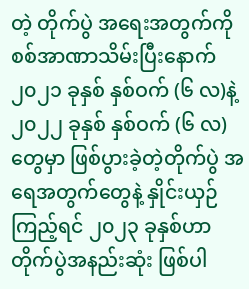တဲ့ တိုက်ပွဲ အရေးအတွက်ကို စစ်အာဏာသိမ်းပြီးနောက် ၂၀၂၁ ခုနှစ် နှစ်ဝက် (၆ လ)နဲ့ ၂၀၂၂ ခုနှစ် နှစ်ဝက် (၆ လ) တွေမှာ ဖြစ်ပွားခဲ့တဲ့တိုက်ပွဲ အရေအတွက်တွေနဲ့ နှိုင်းယှဉ်ကြည့်ရင် ၂၀၂၃ ခုနှစ်ဟာ တိုက်ပွဲအနည်းဆုံး ဖြစ်ပါ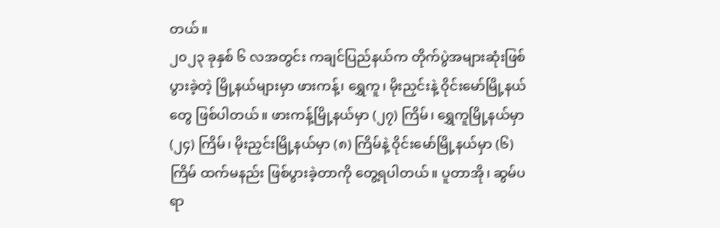တယ်။
၂၀၂၃ ခုနှစ် ၆ လအတွင်း ကချင်ပြည်နယ်က တိုက်ပွဲအများဆုံးဖြစ်ပွားခဲ့တဲ့ မြို့နယ်များမှာ ဖားကန့်၊ ရွှေကူ၊ မိုးညှင်းနဲ့ ဝိုင်းမော်မြို့နယ်တွေ ဖြစ်ပါတယ်။ ဖားကန့်မြို့နယ်မှာ (၂၇) ကြိမ်၊ ရွှေကူမြို့နယ်မှာ (၂၄) ကြိမ်၊ မိုးညှင်းမြို့နယ်မှာ (၈) ကြိမ်နဲ့ ဝိုင်းမော်မြို့နယ်မှာ (၆) ကြိမ် ထက်မနည်း ဖြစ်ပွားခဲ့တာကို တွေ့ရပါတယ်။ ပူတာအို၊ ဆွမ်ပရာ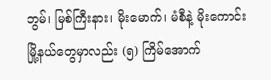ဘွမ်၊ မြစ်ကြီးနား၊ မိုးမောက်၊ မံစီနဲ့ မိုးကောင်း မြို့နယ်တွေမှာလည်း (၅) ကြိမ်အောက်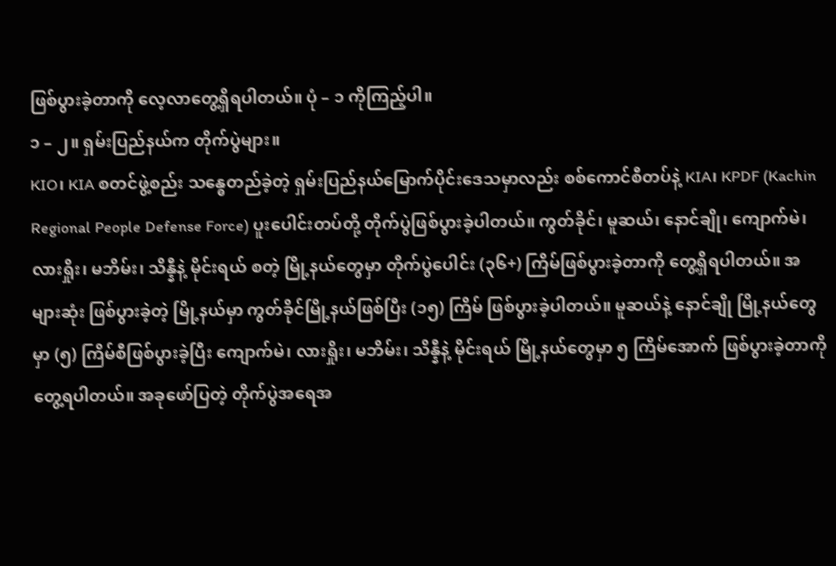ဖြစ်ပွားခဲ့တာကို လေ့လာတွေ့ရှိရပါတယ်။ ပုံ – ၁ ကိုကြည့်ပါ။
၁ – ၂။ ရှမ်းပြည်နယ်က တိုက်ပွဲများ။
KIO၊ KIA စတင်ဖွဲ့စည်း သန္ဓေတည်ခဲ့တဲ့ ရှမ်းပြည်နယ်မြောက်ပိုင်းဒေသမှာလည်း စစ်ကောင်စီတပ်နဲ့ KIA၊ KPDF (Kachin Regional People Defense Force) ပူးပေါင်းတပ်တို့ တိုက်ပွဲဖြစ်ပွားခဲ့ပါတယ်။ ကွတ်ခိုင်၊ မူဆယ်၊ နောင်ချို၊ ကျောက်မဲ၊ လားရှိုး၊ မဘိမ်း၊ သိန္နီနဲ့ မိုင်းရယ် စတဲ့ မြို့နယ်တွေမှာ တိုက်ပွဲပေါင်း (၃၆+) ကြိမ်ဖြစ်ပွားခဲ့တာကို တွေ့ရှိရပါတယ်။ အများဆုံး ဖြစ်ပွားခဲ့တဲ့ မြို့နယ်မှာ ကွတ်ခိုင်မြို့နယ်ဖြစ်ပြီး (၁၅) ကြိမ် ဖြစ်ပွားခဲ့ပါတယ်။ မူဆယ်နဲ့ နောင်ချို မြို့နယ်တွေမှာ (၅) ကြိမ်စီဖြစ်ပွားခဲ့ပြီး ကျောက်မဲ၊ လားရှိုး၊ မဘိမ်း၊ သိန္နီနဲ့ မိုင်းရယ် မြို့နယ်တွေမှာ ၅ ကြိမ်အောက် ဖြစ်ပွားခဲ့တာကို တွေ့ရပါတယ်။ အခုဖော်ပြတဲ့ တိုက်ပွဲအရေအ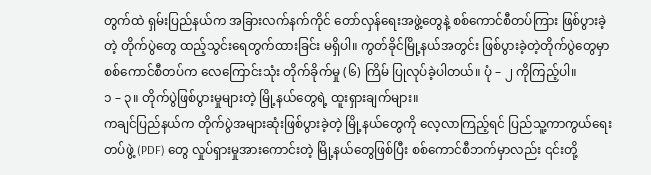တွက်ထဲ ရှမ်းပြည်နယ်က အခြားလက်နက်ကိုင် တော်လှန်ရေးအဖွဲ့တွေနဲ့ စစ်ကောင်စီတပ်ကြား ဖြစ်ပွားခဲ့တဲ့ တိုက်ပွဲတွေ ထည့်သွင်းရေတွက်ထားခြင်း မရှိပါ။ ကွတ်ခိုင်မြို့နယ်အတွင်း ဖြစ်ပွားခဲ့တဲ့တိုက်ပွဲတွေမှာ စစ်ကောင်စီတပ်က လေကြောင်းသုံး တိုက်ခိုက်မှု (၆) ကြိမ် ပြုလုပ်ခဲ့ပါတယ်။ ပုံ – ၂ ကိုကြည့်ပါ။
၁ – ၃။ တိုက်ပွဲဖြစ်ပွားမှုများတဲ့ မြို့နယ်တွေရဲ့ ထူးရှားချက်များ။
ကချင်ပြည်နယ်က တိုက်ပွဲအများဆုံးဖြစ်ပွားခဲ့တဲ့ မြို့နယ်တွေကို လေ့လာကြည့်ရင် ပြည်သူ့ကာကွယ်ရေးတပ်ဖွဲ့ (PDF) တွေ လှုပ်ရှားမှုအားကောင်းတဲ့ မြို့နယ်တွေဖြစ်ပြီး စစ်ကောင်စီဘက်မှာလည်း ၎င်းတို့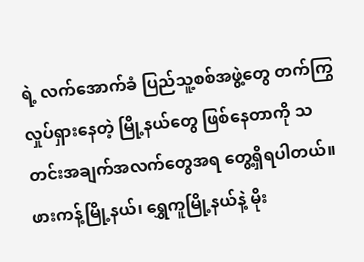ရဲ့ လက်အောက်ခံ ပြည်သူ့စစ်အဖွဲ့တွေ တက်ကြွလှုပ်ရှားနေတဲ့ မြို့နယ်တွေ ဖြစ်နေတာကို သတင်းအချက်အလက်တွေအရ တွေ့ရှိရပါတယ်။
ဖားကန့်မြို့နယ်၊ ရွှေကူမြို့နယ်နဲ့ မိုး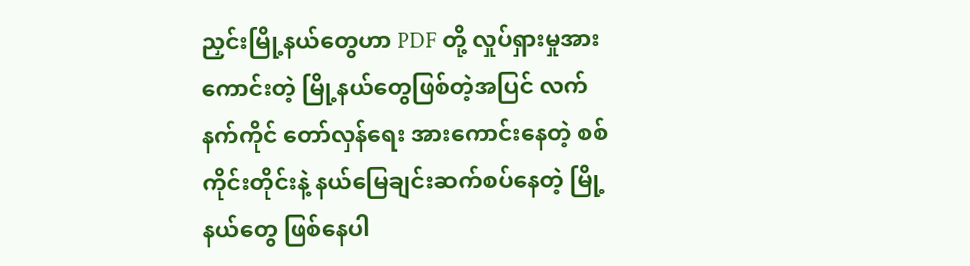ညှင်းမြို့နယ်တွေဟာ PDF တို့ လှုပ်ရှားမှုအားကောင်းတဲ့ မြို့နယ်တွေဖြစ်တဲ့အပြင် လက်နက်ကိုင် တော်လှန်ရေး အားကောင်းနေတဲ့ စစ်ကိုင်းတိုင်းနဲ့ နယ်မြေချင်းဆက်စပ်နေတဲ့ မြို့နယ်တွေ ဖြစ်နေပါ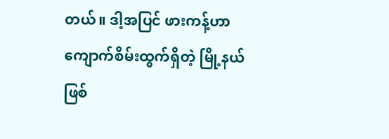တယ်။ ဒါ့အပြင် ဖားကန့်ဟာ ကျောက်စိမ်းထွက်ရှိတဲ့ မြို့နယ်ဖြစ်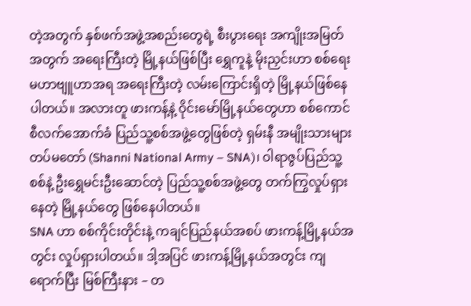တဲ့အတွက် နှစ်ဖက်အဖွဲ့အစည်းတွေရဲ့ စီးပွားရေး အကျိုးအမြတ်အတွက် အရေးကြီးတဲ့ မြို့နယ်ဖြစ်ပြီး ရွှေကူနဲ့ မိုးညှင်းဟာ စစ်ရေးမဟာဗျူဟာအရ အရေးကြီးတဲ့ လမ်းကြောင်းရှိတဲ့ မြို့နယ်ဖြစ်နေပါတယ်။ အလားတူ ဖားကန့်နဲ့ ဝိုင်းမော်မြို့နယ်တွေဟာ စစ်ကောင်စီလက်အောက်ခံ ပြည်သူ့စစ်အဖွဲ့တွေဖြစ်တဲ့ ရှမ်းနီ အမျိုးသားများ တပ်မတော် (Shanni National Army – SNA)၊ ဝါရာဇွပ်ပြည်သူ့စစ်နဲ့ ဦးရွှေမင်းဦးဆောင်တဲ့ ပြည်သူ့စစ်အဖွဲ့တွေ တက်ကြွလှုပ်ရှားနေတဲ့ မြို့နယ်တွေ ဖြစ်နေပါတယ်။
SNA ဟာ စစ်ကိုင်းတိုင်းနဲ့ ကချင်ပြည်နယ်အစပ် ဖားကန့်မြို့နယ်အတွင်း လှုပ်ရှားပါတယ်။ ဒါ့အပြင် ဖားကန့်မြို့နယ်အတွင်း ကျရောက်ပြီး မြစ်ကြီးနား – တ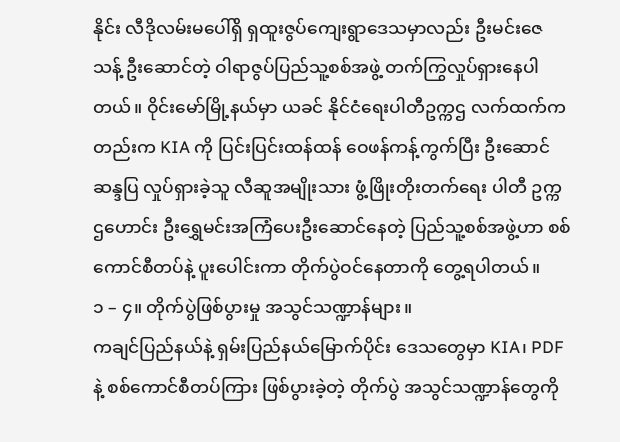နိုင်း လီဒိုလမ်းမပေါ်ရှိ ရှထူးဇွပ်ကျေးရွာဒေသမှာလည်း ဦးမင်းဇေသန့် ဦးဆောင်တဲ့ ဝါရာဇွပ်ပြည်သူ့စစ်အဖွဲ့ တက်ကြွလှုပ်ရှားနေပါတယ်။ ဝိုင်းမော်မြို့နယ်မှာ ယခင် နိုင်ငံရေးပါတီဥက္ကဌ လက်ထက်ကတည်းက KIA ကို ပြင်းပြင်းထန်ထန် ဝေဖန်ကန့်ကွက်ပြီး ဦးဆောင်ဆန္ဒပြ လှုပ်ရှားခဲ့သူ လီဆူအမျိုးသား ဖွံ့ဖြိုးတိုးတက်ရေး ပါတီ ဥက္ကဌဟောင်း ဦးရွှေမင်းအကြံပေးဦးဆောင်နေတဲ့ ပြည်သူ့စစ်အဖွဲ့ဟာ စစ်ကောင်စီတပ်နဲ့ ပူးပေါင်းကာ တိုက်ပွဲဝင်နေတာကို တွေ့ရပါတယ်။
၁ – ၄။ တိုက်ပွဲဖြစ်ပွားမှု အသွင်သဏ္ဍာန်များ။
ကချင်ပြည်နယ်နဲ့ ရှမ်းပြည်နယ်မြောက်ပိုင်း ဒေသတွေမှာ KIA၊ PDF နဲ့ စစ်ကောင်စီတပ်ကြား ဖြစ်ပွားခဲ့တဲ့ တိုက်ပွဲ အသွင်သဏ္ဍာန်တွေကို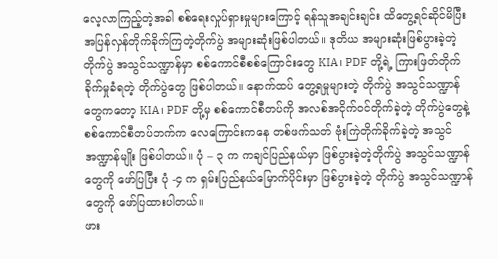လေ့လာကြည့်တဲ့အခါ စစ်ရေးလှုပ်ရှားမှုများကြောင့် ရန်သူအချင်းချင်း ထိတွေ့ရင်ဆိုင်မိပြီး အပြန်လှန်တိုက်ခိုက်ကြတဲ့တိုက်ပွဲ အများဆုံးဖြစ်ပါတယ်။ ဒုတိယ အများဆုံးဖြစ်ပွားခဲ့တဲ့ တိုက်ပွဲ အသွင်သဏ္ဍာန်မှာ စစ်ကောင်စီစစ်ကြောင်းတွေ KIA၊ PDF တို့ရဲ့ ကြားဖြတ်တိုက်ခိုက်မှုခံရတဲ့ တိုက်ပွဲတွေ ဖြစ်ပါတယ်။ နောက်ထပ် တွေ့ရမှုများတဲ့ တိုက်ပွဲ အသွင်သဏ္ဍာန်တွေကတော့ KIA၊ PDF တို့မှ စစ်ကောင်စီတပ်ကို အလစ်အငိုက်ဝင်တိုက်ခဲ့တဲ့ တိုက်ပွဲတွေနဲ့ စစ်ကောင်စီတပ်ဘက်က လေကြောင်းကနေ တစ်ဖက်သတ် ဗုံးကြဲတိုက်ခိုက်ခဲ့တဲ့ အသွင်အဏ္ဍာန်မျိုး ဖြစ်ပါတယ်။ ပုံ – ၃ က ကချင်ပြည်နယ်မှာ ဖြစ်ပွားခဲ့တဲ့တိုက်ပွဲ အသွင်သဏ္ဍာန်တွေကို ဖော်ပြပြီး ပုံ -၄ က ရှမ်းပြည်နယ်မြောက်ပိုင်းမှာ ဖြစ်ပွားခဲ့တဲ့ တိုက်ပွဲ အသွင်သဏ္ဍာန်တွေကို ဖော်ပြထားပါတယ်။
ဖား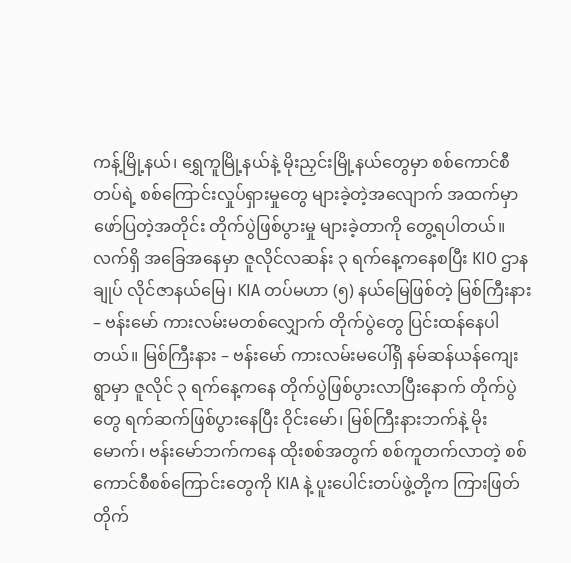ကန့်မြို့နယ်၊ ရွှေကူမြို့နယ်နဲ့ မိုးညှင်းမြို့နယ်တွေမှာ စစ်ကောင်စီတပ်ရဲ့ စစ်ကြောင်းလှုပ်ရှားမှုတွေ များခဲ့တဲ့အလျောက် အထက်မှာ ဖော်ပြတဲ့အတိုင်း တိုက်ပွဲဖြစ်ပွားမှု များခဲ့တာကို တွေ့ရပါတယ်။
လက်ရှိ အခြေအနေမှာ ဇူလိုင်လဆန်း ၃ ရက်နေ့ကနေစပြီး KIO ဌာနချုပ် လိုင်ဇာနယ်မြေ၊ KIA တပ်မဟာ (၅) နယ်မြေဖြစ်တဲ့ မြစ်ကြီးနား – ဗန်းမော် ကားလမ်းမတစ်လျှောက် တိုက်ပွဲတွေ ပြင်းထန်နေပါတယ်။ မြစ်ကြီးနား – ဗန်းမော် ကားလမ်းမပေါ်ရှိ နမ်ဆန်ယန်ကျေးရွာမှာ ဇူလိုင် ၃ ရက်နေ့ကနေ တိုက်ပွဲဖြစ်ပွားလာပြီးနောက် တိုက်ပွဲတွေ ရက်ဆက်ဖြစ်ပွားနေပြီး ဝိုင်းမော်၊ မြစ်ကြီးနားဘက်နဲ့ မိုးမောက်၊ ဗန်းမော်ဘက်ကနေ ထိုးစစ်အတွက် စစ်ကူတက်လာတဲ့ စစ်ကောင်စီစစ်ကြောင်းတွေကို KIA နဲ့ ပူးပေါင်းတပ်ဖွဲ့တို့က ကြားဖြတ်တိုက်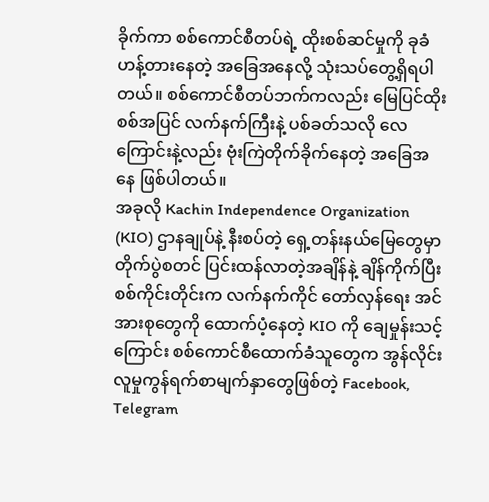ခိုက်ကာ စစ်ကောင်စီတပ်ရဲ့ ထိုးစစ်ဆင်မှုကို ခုခံဟန့်တားနေတဲ့ အခြေအနေလို့ သုံးသပ်တွေ့ရှိရပါတယ်။ စစ်ကောင်စီတပ်ဘက်ကလည်း မြေပြင်ထိုးစစ်အပြင် လက်နက်ကြီးနဲ့ ပစ်ခတ်သလို လေကြောင်းနဲ့လည်း ဗုံးကြဲတိုက်ခိုက်နေတဲ့ အခြေအနေ ဖြစ်ပါတယ်။
အခုလို Kachin Independence Organization (KIO) ဌာနချုပ်နဲ့ နီးစပ်တဲ့ ရှေ့တန်းနယ်မြေတွေမှာ တိုက်ပွဲစတင် ပြင်းထန်လာတဲ့အချိန်နဲ့ ချိန်ကိုက်ပြီး စစ်ကိုင်းတိုင်းက လက်နက်ကိုင် တော်လှန်ရေး အင်အားစုတွေကို ထောက်ပံ့နေတဲ့ KIO ကို ချေမှုန်းသင့်ကြောင်း စစ်ကောင်စီထောက်ခံသူတွေက အွန်လိုင်း လူမှုကွန်ရက်စာမျက်နှာတွေဖြစ်တဲ့ Facebook, Telegram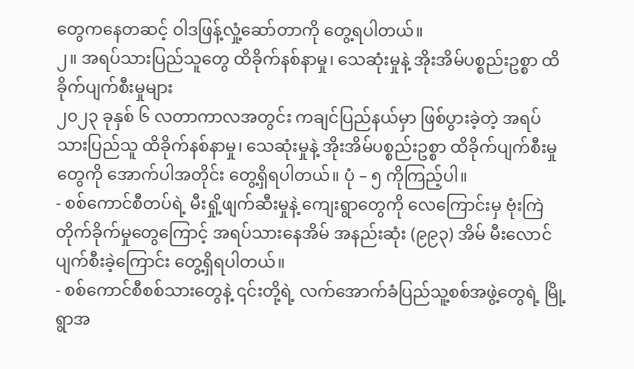တွေကနေတဆင့် ဝါဒဖြန့်လှုံ့ဆော်တာကို တွေ့ရပါတယ်။
၂။ အရပ်သားပြည်သူတွေ ထိခိုက်နစ်နာမှု၊ သေဆုံးမှုနဲ့ အိုးအိမ်ပစ္စည်းဥစ္စာ ထိခိုက်ပျက်စီးမှုများ
၂၀၂၃ ခုနှစ် ၆ လတာကာလအတွင်း ကချင်ပြည်နယ်မှာ ဖြစ်ပွားခဲ့တဲ့ အရပ်သားပြည်သူ ထိခိုက်နစ်နာမှု၊ သေဆုံးမှုနဲ့ အိုးအိမ်ပစ္စည်းဥစ္စာ ထိခိုက်ပျက်စီးမှုတွေကို အောက်ပါအတိုင်း တွေ့ရှိရပါတယ်။ ပုံ – ၅ ကိုကြည့်ပါ။
- စစ်ကောင်စီတပ်ရဲ့ မီးရှို့ဖျက်ဆီးမှုနဲ့ ကျေးရွာတွေကို လေကြောင်းမှ ဗုံးကြဲတိုက်ခိုက်မှုတွေကြောင့် အရပ်သားနေအိမ် အနည်းဆုံး (၉၉၃) အိမ် မီးလောင်ပျက်စီးခဲ့ကြောင်း တွေ့ရှိရပါတယ်။
- စစ်ကောင်စီစစ်သားတွေနဲ့ ၎င်းတို့ရဲ့ လက်အောက်ခံပြည်သူ့စစ်အဖွဲ့တွေရဲ့ မြို့ရွာအ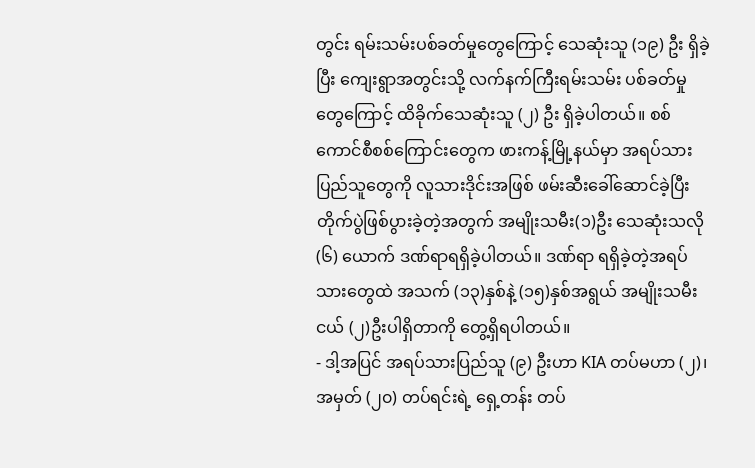တွင်း ရမ်းသမ်းပစ်ခတ်မှုတွေကြောင့် သေဆုံးသူ (၁၉) ဦး ရှိခဲ့ပြီး ကျေးရွာအတွင်းသို့ လက်နက်ကြီးရမ်းသမ်း ပစ်ခတ်မှုတွေကြောင့် ထိခိုက်သေဆုံးသူ (၂) ဦး ရှိခဲ့ပါတယ်။ စစ်ကောင်စီစစ်ကြောင်းတွေက ဖားကန့်မြို့နယ်မှာ အရပ်သားပြည်သူတွေကို လူသားဒိုင်းအဖြစ် ဖမ်းဆီးခေါ်ဆောင်ခဲ့ပြီး တိုက်ပွဲဖြစ်ပွားခဲ့တဲ့အတွက် အမျိုးသမီး(၁)ဦး သေဆုံးသလို (၆) ယောက် ဒဏ်ရာရရှိခဲ့ပါတယ်။ ဒဏ်ရာ ရရှိခဲ့တဲ့အရပ်သားတွေထဲ အသက် (၁၃)နှစ်နဲ့ (၁၅)နှစ်အရွယ် အမျိုးသမီးငယ် (၂)ဦးပါရှိတာကို တွေ့ရှိရပါတယ်။
- ဒါ့အပြင် အရပ်သားပြည်သူ (၉) ဦးဟာ KIA တပ်မဟာ (၂)၊ အမှတ် (၂၀) တပ်ရင်းရဲ့ ရှေ့တန်း တပ်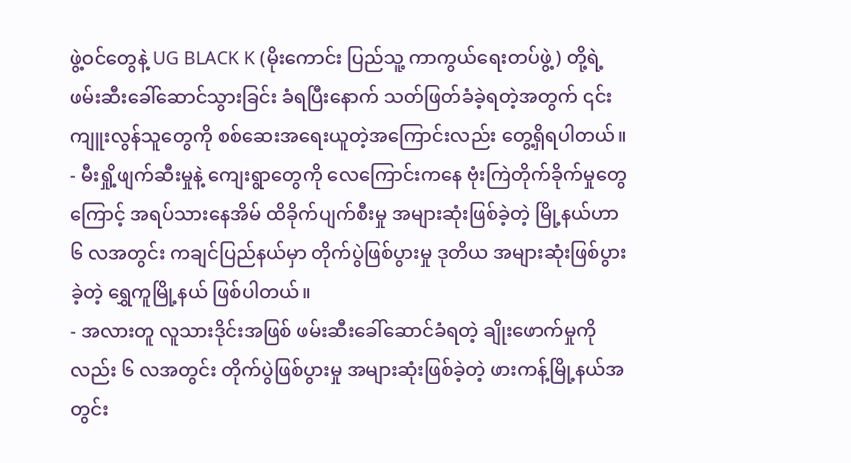ဖွဲ့ဝင်တွေနဲ့ UG BLACK K (မိုးကောင်း ပြည်သူ့ ကာကွယ်ရေးတပ်ဖွဲ့) တို့ရဲ့ ဖမ်းဆီးခေါ်ဆောင်သွားခြင်း ခံရပြီးနောက် သတ်ဖြတ်ခံခဲ့ရတဲ့အတွက် ၎င်းကျူးလွန်သူတွေကို စစ်ဆေးအရေးယူတဲ့အကြောင်းလည်း တွေ့ရှိရပါတယ်။
- မီးရှို့ဖျက်ဆီးမှုနဲ့ ကျေးရွာတွေကို လေကြောင်းကနေ ဗုံးကြဲတိုက်ခိုက်မှုတွေကြောင့် အရပ်သားနေအိမ် ထိခိုက်ပျက်စီးမှု အများဆုံးဖြစ်ခဲ့တဲ့ မြို့နယ်ဟာ ၆ လအတွင်း ကချင်ပြည်နယ်မှာ တိုက်ပွဲဖြစ်ပွားမှု ဒုတိယ အများဆုံးဖြစ်ပွားခဲ့တဲ့ ရွှေကူမြို့နယ် ဖြစ်ပါတယ်။
- အလားတူ လူသားဒိုင်းအဖြစ် ဖမ်းဆီးခေါ်ဆောင်ခံရတဲ့ ချိုးဖောက်မှုကိုလည်း ၆ လအတွင်း တိုက်ပွဲဖြစ်ပွားမှု အများဆုံးဖြစ်ခဲ့တဲ့ ဖားကန့်မြို့နယ်အတွင်း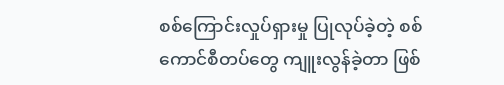စစ်ကြောင်းလှုပ်ရှားမှု ပြုလုပ်ခဲ့တဲ့ စစ်ကောင်စီတပ်တွေ ကျူးလွန်ခဲ့တာ ဖြစ်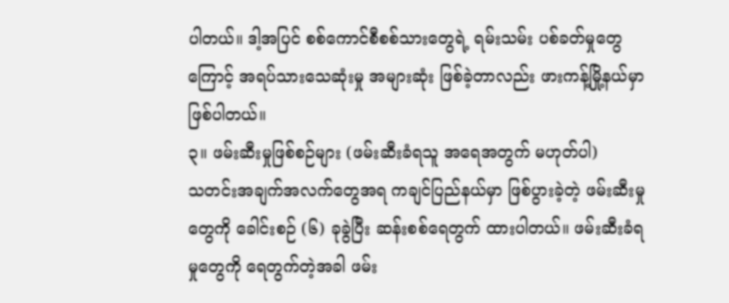ပါတယ်။ ဒါ့အပြင် စစ်ကောင်စီစစ်သားတွေရဲ့ ရမ်းသမ်း ပစ်ခတ်မှုတွေကြောင့် အရပ်သားသေဆုံးမှု အများဆုံး ဖြစ်ခဲ့တာလည်း ဖားကန့်မြို့နယ်မှာ ဖြစ်ပါတယ်။
၃။ ဖမ်းဆီးမှုဖြစ်စဉ်များ (ဖမ်းဆီးခံရသူ အရေအတွက် မဟုတ်ပါ)
သတင်းအချက်အလက်တွေအရ ကချင်ပြည်နယ်မှာ ဖြစ်ပွားခဲ့တဲ့ ဖမ်းဆီးမှုတွေကို ခေါင်းစဉ် (၆) ခုခွဲပြီး ဆန်းစစ်ရေတွက် ထားပါတယ်။ ဖမ်းဆီးခံရမှုတွေကို ရေတွက်တဲ့အခါ ဖမ်း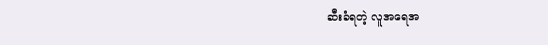ဆီးခံရတဲ့ လူအရေအ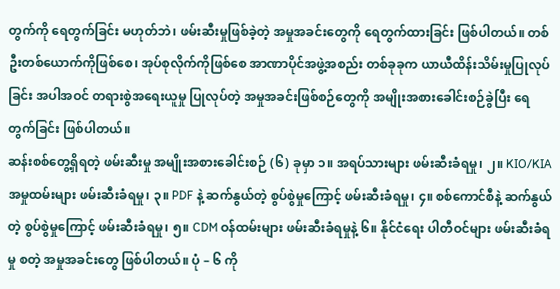တွက်ကို ရေတွက်ခြင်း မဟုတ်ဘဲ၊ ဖမ်းဆီးမှုဖြစ်ခဲ့တဲ့ အမှုအခင်းတွေကို ရေတွက်ထားခြင်း ဖြစ်ပါတယ်။ တစ်ဦးတစ်ယောက်ကိုဖြစ်စေ၊ အုပ်စုလိုက်ကိုဖြစ်စေ အာဏာပိုင်အဖွဲ့အစည်း တစ်ခုခုက ယာယီထိန်းသိမ်းမှုပြုလုပ်ခြင်း အပါအဝင် တရားစွဲအရေးယူမှု ပြုလုပ်တဲ့ အမှုအခင်းဖြစ်စဉ်တွေကို အမျိုးအစားခေါင်းစဉ်ခွဲပြီး ရေတွက်ခြင်း ဖြစ်ပါတယ်။
ဆန်းစစ်တွေ့ရှိရတဲ့ ဖမ်းဆီးမှု အမျိုးအစားခေါင်းစဉ် (၆) ခုမှာ ၁။ အရပ်သားများ ဖမ်းဆီးခံရမှု၊ ၂။ KIO/KIA အမှုထမ်းများ ဖမ်းဆီးခံရမှု၊ ၃။ PDF နဲ့ ဆက်နွယ်တဲ့ စွပ်စွဲမှုကြောင့် ဖမ်းဆီးခံရမှု၊ ၄။ စစ်ကောင်စီနဲ့ ဆက်နွယ်တဲ့ စွပ်စွဲမှုကြောင့် ဖမ်းဆီးခံရမှု၊ ၅။ CDM ဝန်ထမ်းများ ဖမ်းဆီးခံရမှုနဲ့ ၆။ နိုင်ငံရေး ပါတီဝင်များ ဖမ်းဆီးခံရမှု စတဲ့ အမှုအခင်းတွေ ဖြစ်ပါတယ်။ ပုံ – ၆ ကို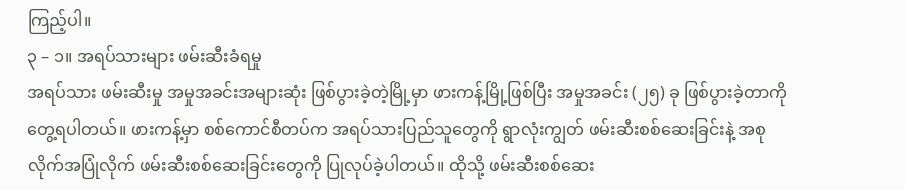ကြည့်ပါ။
၃ – ၁။ အရပ်သားများ ဖမ်းဆီးခံရမှု
အရပ်သား ဖမ်းဆီးမှု အမှုအခင်းအများဆုံး ဖြစ်ပွားခဲ့တဲ့မြို့မှာ ဖားကန့်မြို့ဖြစ်ပြီး အမှုအခင်း (၂၅) ခု ဖြစ်ပွားခဲ့တာကို တွေ့ရပါတယ်။ ဖားကန့်မှာ စစ်ကောင်စီတပ်က အရပ်သားပြည်သူတွေကို ရွာလုံးကျွတ် ဖမ်းဆီးစစ်ဆေးခြင်းနဲ့ အစုလိုက်အပြုံလိုက် ဖမ်းဆီးစစ်ဆေးခြင်းတွေကို ပြုလုပ်ခဲ့ပါတယ်။ ထိုသို့ ဖမ်းဆီးစစ်ဆေး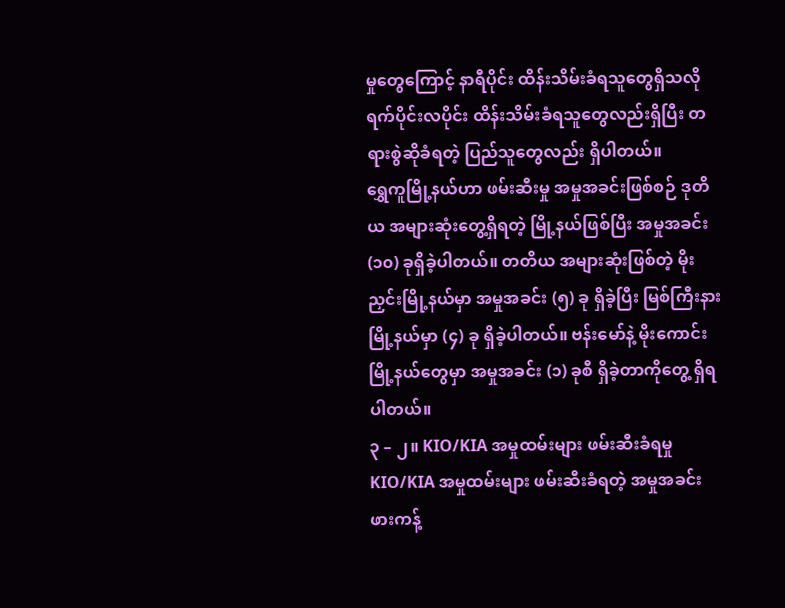မှုတွေကြောင့် နာရီပိုင်း ထိန်းသိမ်းခံရသူတွေရှိသလို ရက်ပိုင်းလပိုင်း ထိန်းသိမ်းခံရသူတွေလည်းရှိပြီး တရားစွဲဆိုခံရတဲ့ ပြည်သူတွေလည်း ရှိပါတယ်။
ရွှေကူမြို့နယ်ဟာ ဖမ်းဆီးမှု အမှုအခင်းဖြစ်စဉ် ဒုတိယ အများဆုံးတွေ့ရှိရတဲ့ မြို့နယ်ဖြစ်ပြီး အမှုအခင်း (၁၀) ခုရှိခဲ့ပါတယ်။ တတိယ အများဆုံးဖြစ်တဲ့ မိုးညှင်းမြို့နယ်မှာ အမှုအခင်း (၅) ခု ရှိခဲ့ပြီး မြစ်ကြီးနားမြို့နယ်မှာ (၄) ခု ရှိခဲ့ပါတယ်။ ဗန်းမော်နဲ့ မိုးကောင်းမြို့နယ်တွေမှာ အမှုအခင်း (၁) ခုစီ ရှိခဲ့တာကိုတွေ့ ရှိရပါတယ်။
၃ – ၂။ KIO/KIA အမှုထမ်းများ ဖမ်းဆီးခံရမှု
KIO/KIA အမှုထမ်းများ ဖမ်းဆီးခံရတဲ့ အမှုအခင်း ဖားကန့်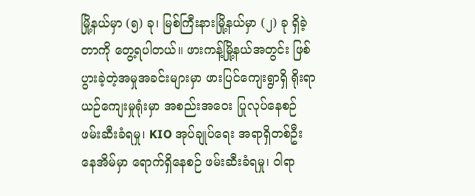မြို့နယ်မှာ (၅) ခု၊ မြစ်ကြီးနားမြို့နယ်မှာ (၂) ခု ရှိခဲ့တာကို တွေ့ရပါတယ်။ ဖားကန့်မြို့နယ်အတွင်း ဖြစ်ပွားခဲ့တဲ့အမှုအခင်းများမှာ ဖားပြင်ကျေးရွာရှိ ရိုးရာယဉ်ကျေးမှုရုံးမှာ အစည်းအဝေး ပြုလုပ်နေစဉ် ဖမ်းဆီးခံရမှု၊ KIO အုပ်ချုပ်ရေး အရာရှိတစ်ဦး နေအိမ်မှာ ရောက်ရှိနေစဉ် ဖမ်းဆီးခံရမှု၊ ဝါရာ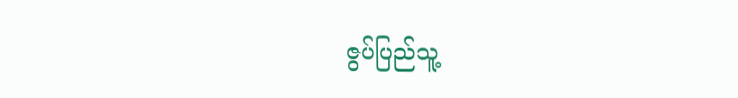ဇွပ်ပြည်သူ့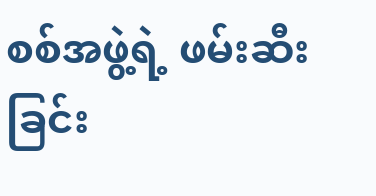စစ်အဖွဲ့ရဲ့ ဖမ်းဆီးခြင်း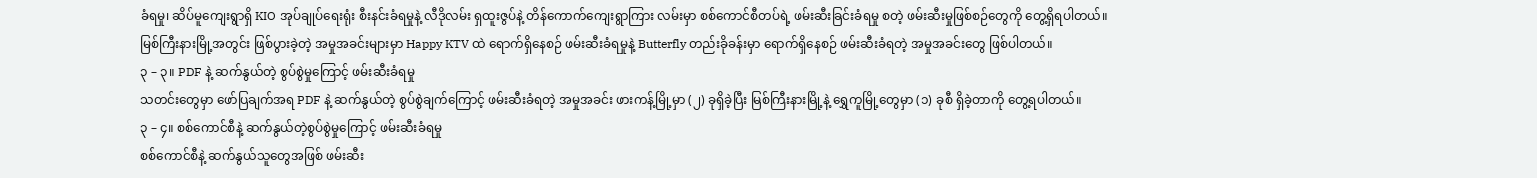ခံရမှု၊ ဆိပ်မူကျေးရွာရှိ KIO အုပ်ချုပ်ရေးရုံး စီးနင်းခံရမှုနဲ့ လီဒိုလမ်း ရှထူးဇွပ်နဲ့ တိန်ကောက်ကျေးရွာကြား လမ်းမှာ စစ်ကောင်စီတပ်ရဲ့ ဖမ်းဆီးခြင်းခံရမှု စတဲ့ ဖမ်းဆီးမှုဖြစ်စဉ်တွေကို တွေ့ရှိရပါတယ်။ မြစ်ကြီးနားမြို့အတွင်း ဖြစ်ပွားခဲ့တဲ့ အမှုအခင်းများမှာ Happy KTV ထဲ ရောက်ရှိနေစဉ် ဖမ်းဆီးခံရမှုနဲ့ Butterfly တည်းခိုခန်းမှာ ရောက်ရှိနေစဉ် ဖမ်းဆီးခံရတဲ့ အမှုအခင်းတွေ ဖြစ်ပါတယ်။
၃ – ၃။ PDF နဲ့ ဆက်နွယ်တဲ့ စွပ်စွဲမှုကြောင့် ဖမ်းဆီးခံရမှု
သတင်းတွေမှာ ဖော်ပြချက်အရ PDF နဲ့ ဆက်နွယ်တဲ့ စွပ်စွဲချက်ကြောင့် ဖမ်းဆီးခံရတဲ့ အမှုအခင်း ဖားကန့်မြို့မှာ (၂) ခုရှိခဲ့ပြီး မြစ်ကြီးနားမြို့နဲ့ ရွှေကူမြို့တွေမှာ (၁) ခုစီ ရှိခဲ့တာကို တွေ့ရပါတယ်။
၃ – ၄။ စစ်ကောင်စီနဲ့ ဆက်နွယ်တဲ့စွပ်စွဲမှုကြောင့် ဖမ်းဆီးခံရမှု
စစ်ကောင်စီနဲ့ ဆက်နွယ်သူတွေအဖြစ် ဖမ်းဆီး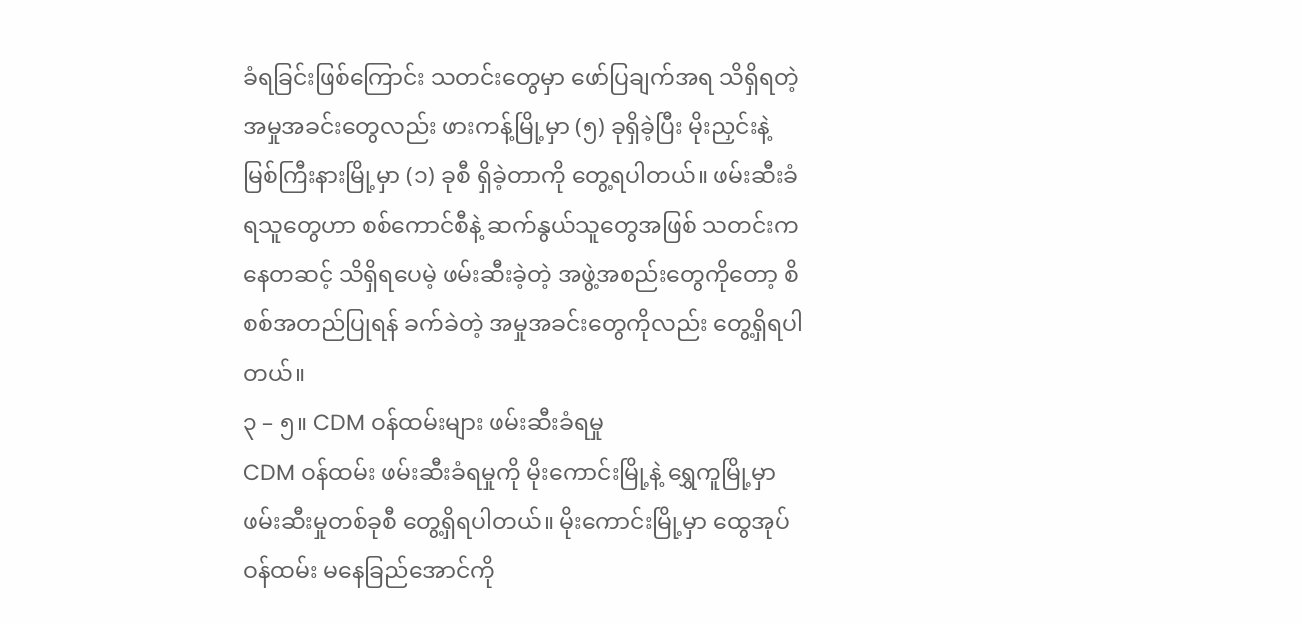ခံရခြင်းဖြစ်ကြောင်း သတင်းတွေမှာ ဖော်ပြချက်အရ သိရှိရတဲ့ အမှုအခင်းတွေလည်း ဖားကန့်မြို့မှာ (၅) ခုရှိခဲ့ပြီး မိုးညှင်းနဲ့ မြစ်ကြီးနားမြို့မှာ (၁) ခုစီ ရှိခဲ့တာကို တွေ့ရပါတယ်။ ဖမ်းဆီးခံရသူတွေဟာ စစ်ကောင်စီနဲ့ ဆက်နွယ်သူတွေအဖြစ် သတင်းကနေတဆင့် သိရှိရပေမဲ့ ဖမ်းဆီးခဲ့တဲ့ အဖွဲ့အစည်းတွေကိုတော့ စိစစ်အတည်ပြုရန် ခက်ခဲတဲ့ အမှုအခင်းတွေကိုလည်း တွေ့ရှိရပါတယ်။
၃ – ၅။ CDM ဝန်ထမ်းများ ဖမ်းဆီးခံရမှု
CDM ဝန်ထမ်း ဖမ်းဆီးခံရမှုကို မိုးကောင်းမြို့နဲ့ ရွှေကူမြို့မှာ ဖမ်းဆီးမှုတစ်ခုစီ တွေ့ရှိရပါတယ်။ မိုးကောင်းမြို့မှာ ထွေအုပ်ဝန်ထမ်း မနေခြည်အောင်ကို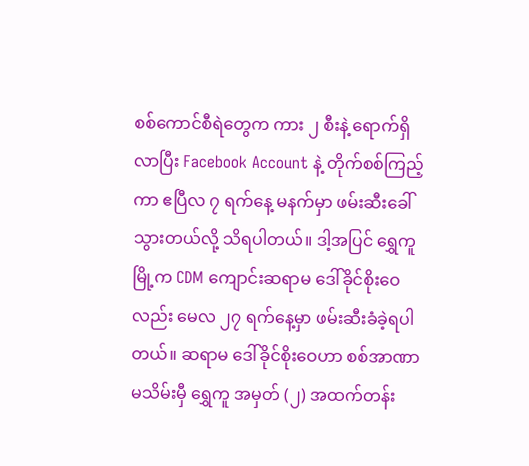စစ်ကောင်စီရဲတွေက ကား ၂ စီးနဲ့ ရောက်ရှိလာပြီး Facebook Account နဲ့ တိုက်စစ်ကြည့်ကာ ဧပြီလ ၇ ရက်နေ့ မနက်မှာ ဖမ်းဆီးခေါ်သွားတယ်လို့ သိရပါတယ်။ ဒါ့အပြင် ရွှေကူမြို့က CDM ကျောင်းဆရာမ ဒေါ်ခိုင်စိုးဝေလည်း မေလ ၂၇ ရက်နေ့မှာ ဖမ်းဆီးခံခဲ့ရပါတယ်။ ဆရာမ ဒေါ်ခိုင်စိုးဝေဟာ စစ်အာဏာမသိမ်းမှီ ရွှေကူ အမှတ် (၂) အထက်တန်း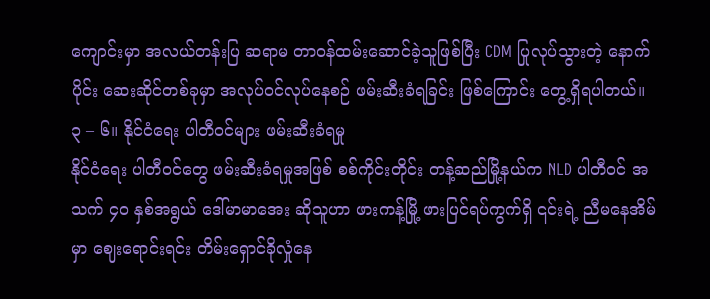ကျောင်းမှာ အလယ်တန်းပြ ဆရာမ တာဝန်ထမ်းဆောင်ခဲ့သူဖြစ်ပြီး CDM ပြုလုပ်သွားတဲ့ နောက်ပိုင်း ဆေးဆိုင်တစ်ခုမှာ အလုပ်ဝင်လုပ်နေစဉ် ဖမ်းဆီးခံရခြင်း ဖြစ်ကြောင်း တွေ့ရှိရပါတယ်။
၃ – ၆။ နိုင်ငံရေး ပါတီဝင်များ ဖမ်းဆီးခံရမှု
နိုင်ငံရေး ပါတီဝင်တွေ ဖမ်းဆီးခံရမှုအဖြစ် စစ်ကိုင်းတိုင်း တန့်ဆည်မြို့နယ်က NLD ပါတီဝင် အသက် ၄၀ နှစ်အရွယ် ဒေါ်မာမာအေး ဆိုသူဟာ ဖားကန့်မြို့ ဖားပြင်ရပ်ကွက်ရှိ ၎င်းရဲ့ ညီမနေအိမ်မှာ ဈေးရောင်းရင်း တိမ်းရှောင်ခိုလှုံနေ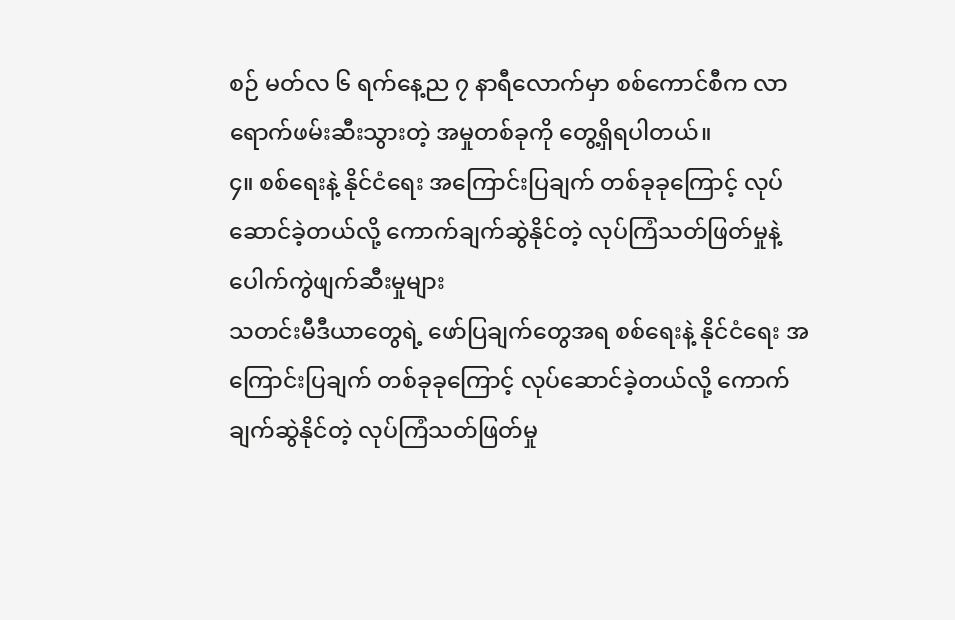စဉ် မတ်လ ၆ ရက်နေ့ည ၇ နာရီလောက်မှာ စစ်ကောင်စီက လာရောက်ဖမ်းဆီးသွားတဲ့ အမှုတစ်ခုကို တွေ့ရှိရပါတယ်။
၄။ စစ်ရေးနဲ့ နိုင်ငံရေး အကြောင်းပြချက် တစ်ခုခုကြောင့် လုပ်ဆောင်ခဲ့တယ်လို့ ကောက်ချက်ဆွဲနိုင်တဲ့ လုပ်ကြံသတ်ဖြတ်မှုနဲ့ ပေါက်ကွဲဖျက်ဆီးမှုများ
သတင်းမီဒီယာတွေရဲ့ ဖော်ပြချက်တွေအရ စစ်ရေးနဲ့ နိုင်ငံရေး အကြောင်းပြချက် တစ်ခုခုကြောင့် လုပ်ဆောင်ခဲ့တယ်လို့ ကောက်ချက်ဆွဲနိုင်တဲ့ လုပ်ကြံသတ်ဖြတ်မှု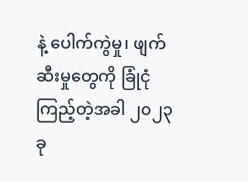နဲ့ ပေါက်ကွဲမှု၊ ဖျက်ဆီးမှုတွေကို ခြုံငုံကြည့်တဲ့အခါ ၂၀၂၃ ခု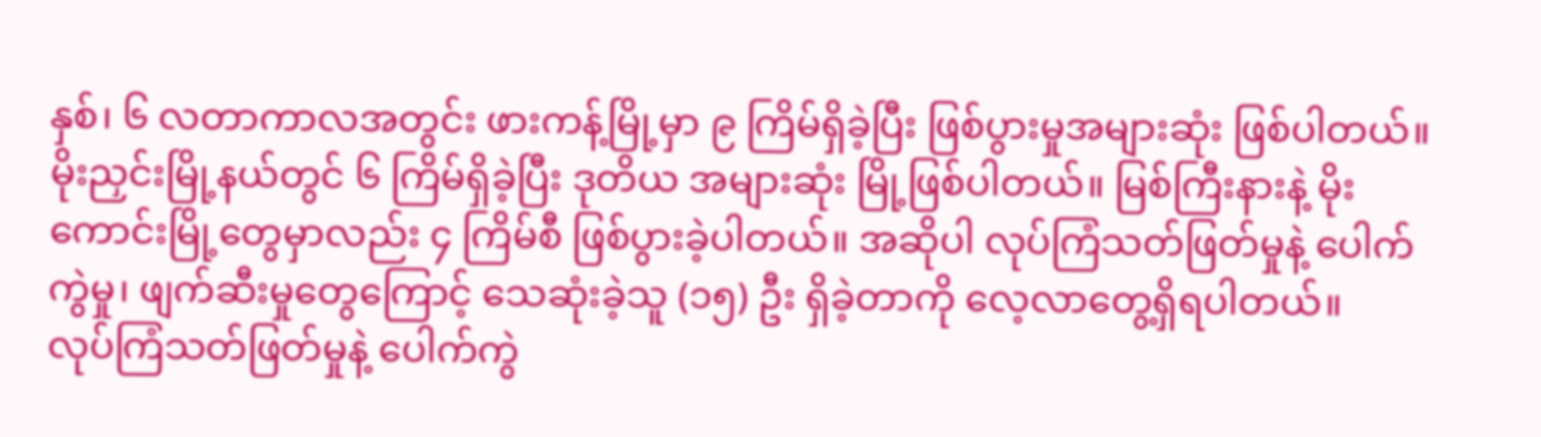နှစ်၊ ၆ လတာကာလအတွင်း ဖားကန့်မြို့မှာ ၉ ကြိမ်ရှိခဲ့ပြီး ဖြစ်ပွားမှုအများဆုံး ဖြစ်ပါတယ်။ မိုးညှင်းမြို့နယ်တွင် ၆ ကြိမ်ရှိခဲ့ပြီး ဒုတိယ အများဆုံး မြို့ဖြစ်ပါတယ်။ မြစ်ကြီးနားနဲ့ မိုးကောင်းမြို့တွေမှာလည်း ၄ ကြိမ်စီ ဖြစ်ပွားခဲ့ပါတယ်။ အဆိုပါ လုပ်ကြံသတ်ဖြတ်မှုနဲ့ ပေါက်ကွဲမှု၊ ဖျက်ဆီးမှုတွေကြောင့် သေဆုံးခဲ့သူ (၁၅) ဦး ရှိခဲ့တာကို လေ့လာတွေ့ရှိရပါတယ်။
လုပ်ကြံသတ်ဖြတ်မှုနဲ့ ပေါက်ကွဲ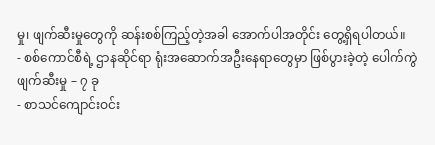မှု၊ ဖျက်ဆီးမှုတွေကို ဆန်းစစ်ကြည့်တဲ့အခါ အောက်ပါအတိုင်း တွေ့ရှိရပါတယ်။
- စစ်ကောင်စီရဲ့ ဌာနဆိုင်ရာ ရုံးအဆောက်အဦးနေရာတွေမှာ ဖြစ်ပွားခဲ့တဲ့ ပေါက်ကွဲဖျက်ဆီးမှု – ၇ ခု
- စာသင်ကျောင်းဝင်း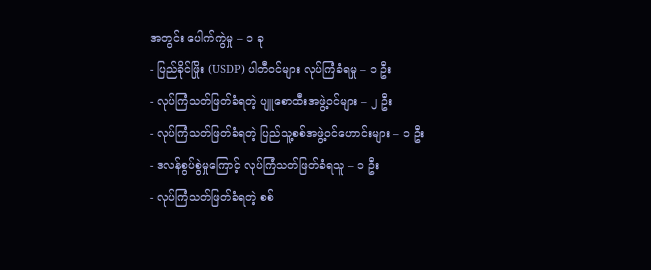အတွင်း ပေါက်ကွဲမှု – ၁ ခု
- ပြည်ခိုင်ဖြိုး (USDP) ပါတီဝင်များ လုပ်ကြံခံရမှု – ၁ ဦး
- လုပ်ကြံသတ်ဖြတ်ခံရတဲ့ ပျူစောထီးအဖွဲ့ဝင်များ – ၂ ဦး
- လုပ်ကြံသတ်ဖြတ်ခံရတဲ့ ပြည်သူ့စစ်အဖွဲ့ဝင်ဟောင်းများ – ၁ ဦး
- ဒလန်စွပ်စွဲမှုကြောင့် လုပ်ကြံသတ်ဖြတ်ခံရသူ – ၁ ဦး
- လုပ်ကြံသတ်ဖြတ်ခံရတဲ့ စစ်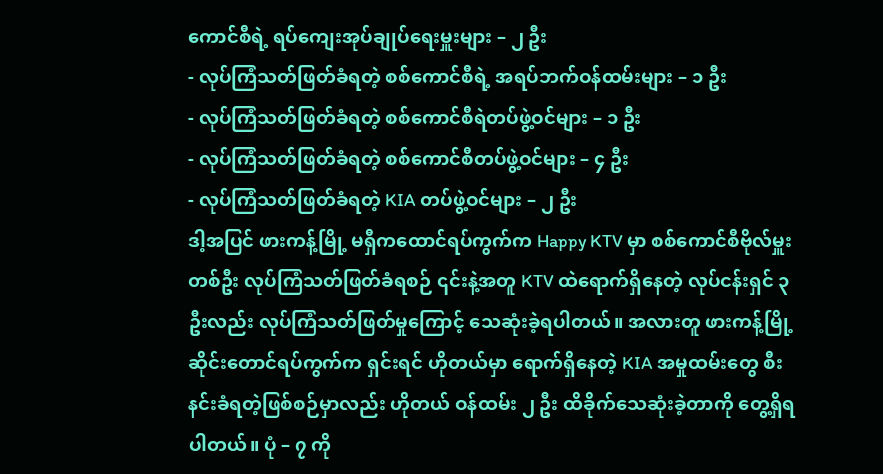ကောင်စီရဲ့ ရပ်ကျေးအုပ်ချုပ်ရေးမှူးများ – ၂ ဦး
- လုပ်ကြံသတ်ဖြတ်ခံရတဲ့ စစ်ကောင်စီရဲ့ အရပ်ဘက်ဝန်ထမ်းများ – ၁ ဦး
- လုပ်ကြံသတ်ဖြတ်ခံရတဲ့ စစ်ကောင်စီရဲတပ်ဖွဲ့ဝင်များ – ၁ ဦး
- လုပ်ကြံသတ်ဖြတ်ခံရတဲ့ စစ်ကောင်စီတပ်ဖွဲ့ဝင်များ – ၄ ဦး
- လုပ်ကြံသတ်ဖြတ်ခံရတဲ့ KIA တပ်ဖွဲ့ဝင်များ – ၂ ဦး
ဒါ့အပြင် ဖားကန့်မြို့ မရှီကထောင်ရပ်ကွက်က Happy KTV မှာ စစ်ကောင်စီဗိုလ်မှူးတစ်ဦး လုပ်ကြံသတ်ဖြတ်ခံရစဉ် ၎င်းနဲ့အတူ KTV ထဲရောက်ရှိနေတဲ့ လုပ်ငန်းရှင် ၃ ဦးလည်း လုပ်ကြံသတ်ဖြတ်မှုကြောင့် သေဆုံးခဲ့ရပါတယ်။ အလားတူ ဖားကန့်မြို့ ဆိုင်းတောင်ရပ်ကွက်က ရှင်းရင် ဟိုတယ်မှာ ရောက်ရှိနေတဲ့ KIA အမှုထမ်းတွေ စီးနင်းခံရတဲ့ဖြစ်စဉ်မှာလည်း ဟိုတယ် ဝန်ထမ်း ၂ ဦး ထိခိုက်သေဆုံးခဲ့တာကို တွေ့ရှိရပါတယ်။ ပုံ – ၇ ကို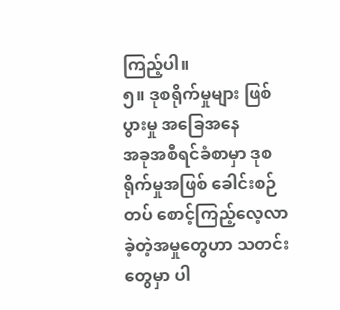ကြည့်ပါ။
၅။ ဒုစရိုက်မှုများ ဖြစ်ပွားမှု အခြေအနေ
အခုအစီရင်ခံစာမှာ ဒုစရိုက်မှုအဖြစ် ခေါင်းစဉ်တပ် စောင့်ကြည့်လေ့လာခဲ့တဲ့အမှုတွေဟာ သတင်းတွေမှာ ပါ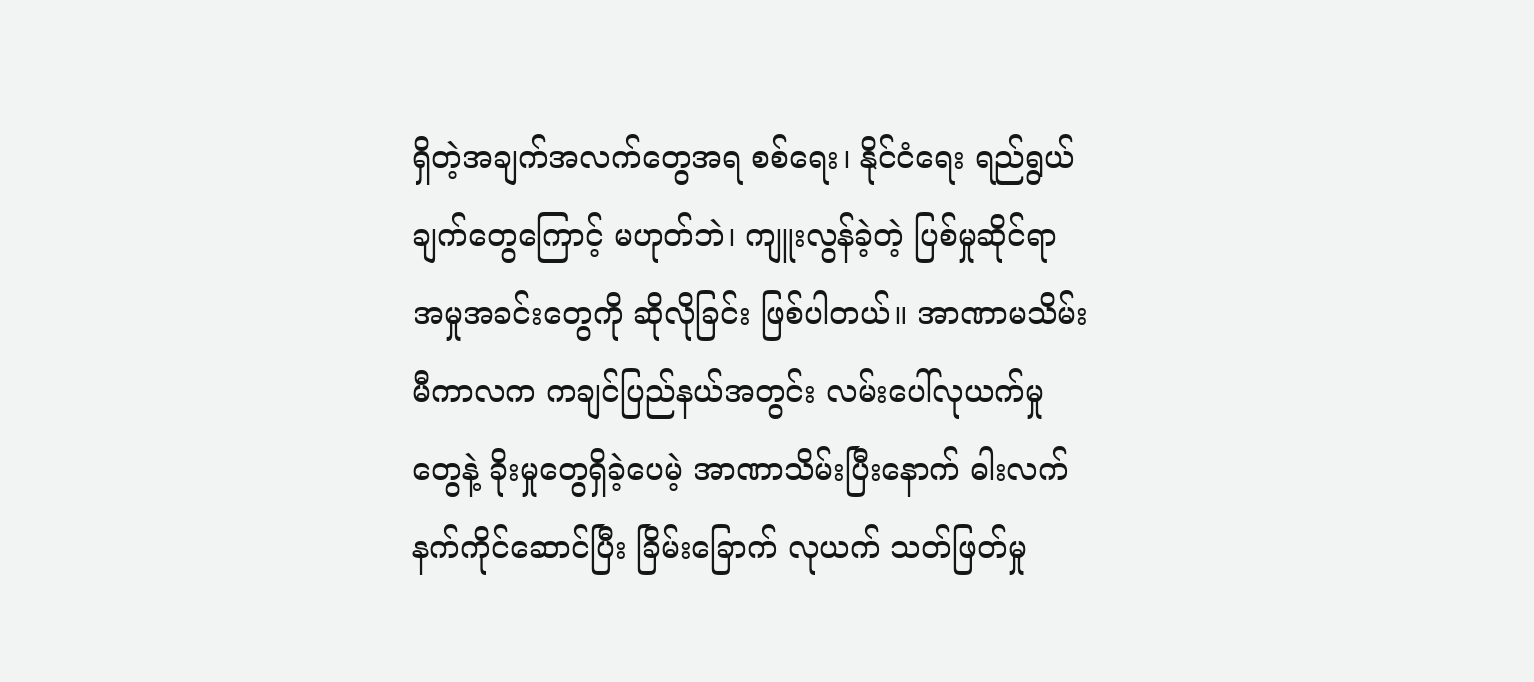ရှိတဲ့အချက်အလက်တွေအရ စစ်ရေး၊ နိုင်ငံရေး ရည်ရွယ်ချက်တွေကြောင့် မဟုတ်ဘဲ၊ ကျူးလွန်ခဲ့တဲ့ ပြစ်မှုဆိုင်ရာ အမှုအခင်းတွေကို ဆိုလိုခြင်း ဖြစ်ပါတယ်။ အာဏာမသိမ်းမီကာလက ကချင်ပြည်နယ်အတွင်း လမ်းပေါ်လုယက်မှုတွေနဲ့ ခိုးမှုတွေရှိခဲ့ပေမဲ့ အာဏာသိမ်းပြီးနောက် ဓါးလက်နက်ကိုင်ဆောင်ပြီး ခြိမ်းခြောက် လုယက် သတ်ဖြတ်မှု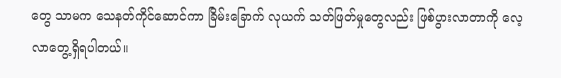တွေ သာမက သေနတ်ကိုင်ဆောင်ကာ ခြိမ်းခြောက် လုယက် သတ်ဖြတ်မှုတွေလည်း ဖြစ်ပွားလာတာကို လေ့လာတွေ့ရှိရပါတယ်။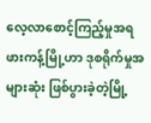လေ့လာစောင့်ကြည့်မှုအရ ဖားကန့်မြို့ဟာ ဒုစရိုက်မှုအများဆုံး ဖြစ်ပွားခဲ့တဲ့မြို့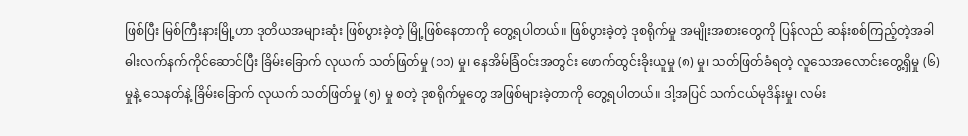ဖြစ်ပြီး မြစ်ကြီးနားမြို့ဟာ ဒုတိယအများဆုံး ဖြစ်ပွားခဲ့တဲ့ မြို့ဖြစ်နေတာကို တွေ့ရပါတယ်။ ဖြစ်ပွားခဲ့တဲ့ ဒုစရိုက်မှု အမျိုးအစားတွေကို ပြန်လည် ဆန်းစစ်ကြည့်တဲ့အခါ ဓါးလက်နက်ကိုင်ဆောင်ပြီး ခြိမ်းခြောက် လုယက် သတ်ဖြတ်မှု (၁၁) မှု၊ နေအိမ်ခြံဝင်းအတွင်း ဖောက်ထွင်းခိုးယူမှု (၈) မှု၊ သတ်ဖြတ်ခံရတဲ့ လူသေအလောင်းတွေ့ရှိမှု (၆) မှုနဲ့ သေနတ်နဲ့ ခြိမ်းခြောက် လုယက် သတ်ဖြတ်မှု (၅) မှု စတဲ့ ဒုစရိုက်မှုတွေ အဖြစ်များခဲ့တာကို တွေ့ရပါတယ်။ ဒါ့အပြင် သက်ငယ်မုဒိန်းမှု၊ လမ်း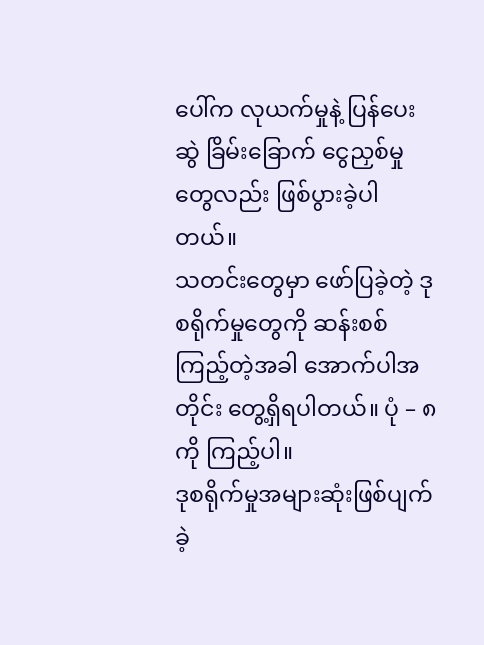ပေါ်က လုယက်မှုနဲ့ ပြန်ပေးဆွဲ ခြိမ်းခြောက် ငွေညှစ်မှုတွေလည်း ဖြစ်ပွားခဲ့ပါတယ်။
သတင်းတွေမှာ ဖော်ပြခဲ့တဲ့ ဒုစရိုက်မှုတွေကို ဆန်းစစ်ကြည့်တဲ့အခါ အောက်ပါအတိုင်း တွေ့ရှိရပါတယ်။ ပုံ – ၈ ကို ကြည့်ပါ။
ဒုစရိုက်မှုအများဆုံးဖြစ်ပျက်ခဲ့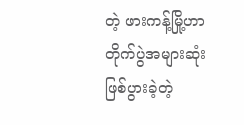တဲ့ ဖားကန့်မြို့ဟာ တိုက်ပွဲအများဆုံး ဖြစ်ပွားခဲ့တဲ့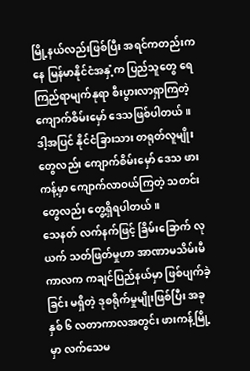မြို့နယ်လည်းဖြစ်ပြီး အရင်ကတည်းကနေ မြန်မာနိုင်ငံအနှံ့က ပြည်သူတွေ ရေကြည်ရာမျက်နုရာ စီးပွားလာရှာကြတဲ့ ကျောက်စိမ်းမှော် ဒေသဖြစ်ပါတယ်။ ဒါ့အပြင် နိုင်ငံခြားသား တရုတ်လူမျိုးတွေလည်း ကျောက်စိမ်းမှော် ဒေသ ဖားကန့်မှာ ကျောက်လာဝယ်ကြတဲ့ သတင်းတွေလည်း တွေ့ရှိရပါတယ်။
သေနတ် လက်နက်ဖြင့် ခြိမ်းခြောက် လုယက် သတ်ဖြတ်မှုဟာ အာဏာမသိမ်းမီကာလက ကချင်ပြည်နယ်မှာ ဖြစ်ပျက်ခဲ့ခြင်း မရှိတဲ့ ဒုစရိုက်မှုမျိုးဖြစ်ပြီး အခုနှစ် ၆ လတာကာလအတွင်း ဖားကန့်မြို့မှာ လက်သေမ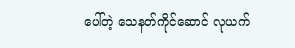ပေါ်တဲ့ သေနတ်ကိုင်ဆောင် လုယက်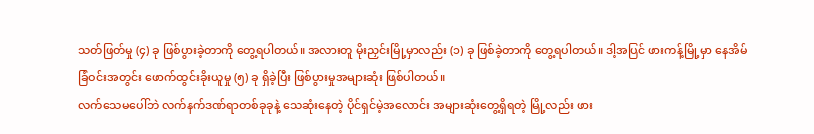သတ်ဖြတ်မှု (၄) ခု ဖြစ်ပွားခဲ့တာကို တွေ့ရပါတယ်။ အလားတူ မိုးညှင်းမြို့မှာလည်း (၁) ခု ဖြစ်ခဲ့တာကို တွေ့ရပါတယ်။ ဒါ့အပြင် ဖားကန့်မြို့မှာ နေအိမ်ခြံဝင်းအတွင်း ဖောက်ထွင်းခိုးယူမှု (၅) ခု ရှိခဲ့ပြီး ဖြစ်ပွားမှုအများဆုံး ဖြစ်ပါတယ်။
လက်သေမပေါ်ဘဲ လက်နက်ဒဏ်ရာတစ်ခုခုနဲ့ သေဆုံးနေတဲ့ ပိုင်ရှင်မဲ့အလောင်း အများဆုံးတွေ့ရှိရတဲ့ မြို့လည်း ဖား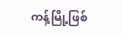ကန့်မြို့ဖြစ်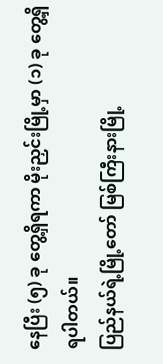နေပြီး (၅) ခု တွေ့ရှိရကာ မိုးညှင်းမြို့မှာ (၁) ခု တွေ့ရှိရပါတယ်။
ပြည်နယ်ရဲ့မြို့တော် မြစ်ကြီးနားမြို့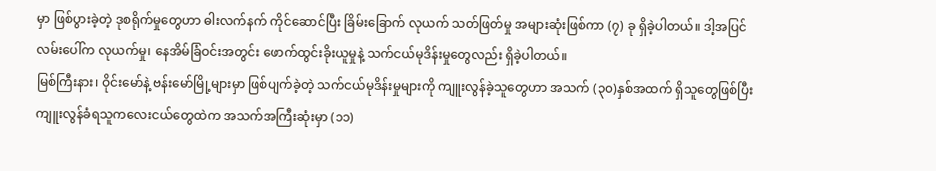မှာ ဖြစ်ပွားခဲ့တဲ့ ဒုစရိုက်မှုတွေဟာ ဓါးလက်နက် ကိုင်ဆောင်ပြီး ခြိမ်းခြောက် လုယက် သတ်ဖြတ်မှု အများဆုံးဖြစ်ကာ (၇) ခု ရှိခဲ့ပါတယ်။ ဒါ့အပြင် လမ်းပေါ်က လုယက်မှု၊ နေအိမ်ခြံဝင်းအတွင်း ဖောက်ထွင်းခိုးယူမှုနဲ့ သက်ငယ်မုဒိန်းမှုတွေလည်း ရှိခဲ့ပါတယ်။
မြစ်ကြီးနား၊ ဝိုင်းမော်နဲ့ ဗန်းမော်မြို့များမှာ ဖြစ်ပျက်ခဲ့တဲ့ သက်ငယ်မုဒိန်းမှုများကို ကျူးလွန်ခဲ့သူတွေဟာ အသက် (၃၀)နှစ်အထက် ရှိသူတွေဖြစ်ပြီး ကျူးလွန်ခံရသူကလေးငယ်တွေထဲက အသက်အကြီးဆုံးမှာ (၁၁)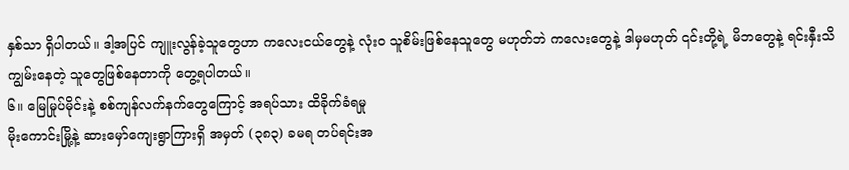နှစ်သာ ရှိပါတယ်။ ဒါ့အပြင် ကျူးလွန်ခဲ့သူတွေဟာ ကလေးငယ်တွေနဲ့ လုံးဝ သူစိမ်းဖြစ်နေသူတွေ မဟုတ်ဘဲ ကလေးတွေနဲ့ ဒါမှမဟုတ် ၎င်းတို့ရဲ့ မိဘတွေနဲ့ ရင်းနှီးသိကျွမ်းနေတဲ့ သူတွေဖြစ်နေတာကို တွေ့ရပါတယ်။
၆။ မြေမြုပ်မိုင်းနဲ့ စစ်ကျန်လက်နက်တွေကြောင့် အရပ်သား ထိခိုက်ခံရမှု
မိုးကောင်းမြို့နဲ့ ဆားမှော်ကျေးရွာကြားရှိ အမှတ် (၃၈၃) ခမရ တပ်ရင်းအ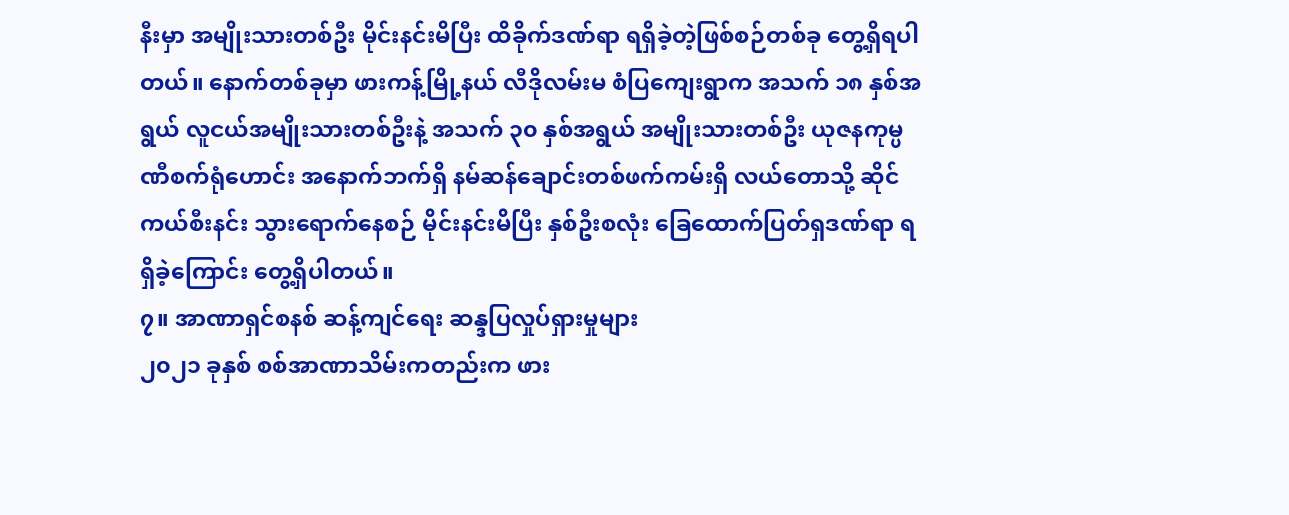နီးမှာ အမျိုးသားတစ်ဦး မိုင်းနင်းမိပြီး ထိခိုက်ဒဏ်ရာ ရရှိခဲ့တဲ့ဖြစ်စဉ်တစ်ခု တွေ့ရှိရပါတယ်။ နောက်တစ်ခုမှာ ဖားကန့်မြို့နယ် လီဒိုလမ်းမ စံပြကျေးရွာက အသက် ၁၈ နှစ်အရွယ် လူငယ်အမျိုးသားတစ်ဦးနဲ့ အသက် ၃၀ နှစ်အရွယ် အမျိုးသားတစ်ဦး ယုဇနကုမ္ပဏီစက်ရုံဟောင်း အနောက်ဘက်ရှိ နမ်ဆန်ချောင်းတစ်ဖက်ကမ်းရှိ လယ်တောသို့ ဆိုင်ကယ်စီးနင်း သွားရောက်နေစဉ် မိုင်းနင်းမိပြီး နှစ်ဦးစလုံး ခြေထောက်ပြတ်ရှဒဏ်ရာ ရရှိခဲ့ကြောင်း တွေ့ရှိပါတယ်။
၇။ အာဏာရှင်စနစ် ဆန့်ကျင်ရေး ဆန္ဒပြလှုပ်ရှားမှုများ
၂၀၂၁ ခုနှစ် စစ်အာဏာသိမ်းကတည်းက ဖား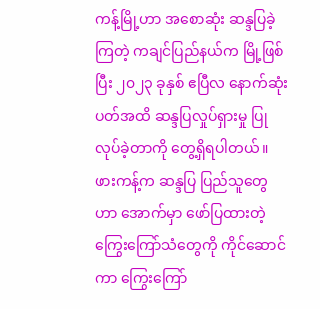ကန့်မြို့ဟာ အစောဆုံး ဆန္ဒပြခဲ့ကြတဲ့ ကချင်ပြည်နယ်က မြို့ဖြစ်ပြီး ၂၀၂၃ ခုနှစ် ဧပြီလ နောက်ဆုံးပတ်အထိ ဆန္ဒပြလှုပ်ရှားမှု ပြုလုပ်ခဲ့တာကို တွေ့ရှိရပါတယ်။ ဖားကန့်က ဆန္ဒပြ ပြည်သူတွေဟာ အောက်မှာ ဖော်ပြထားတဲ့ ကြွေးကြော်သံတွေကို ကိုင်ဆောင်ကာ ကြွေးကြော်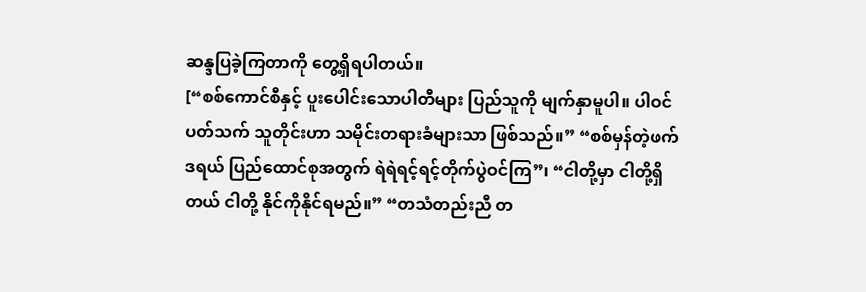ဆန္ဒပြခဲ့ကြတာကို တွေ့ရှိရပါတယ်။
[“စစ်ကောင်စီနှင့် ပူးပေါင်းသောပါတီများ ပြည်သူကို မျက်နှာမူပါ။ ပါဝင်ပတ်သက် သူတိုင်းဟာ သမိုင်းတရားခံများသာ ဖြစ်သည်။” “စစ်မှန်တဲ့ဖက်ဒရယ် ပြည်ထောင်စုအတွက် ရဲရဲရင့်ရင့်တိုက်ပွဲဝင်ကြ”၊ “ငါတို့မှာ ငါတို့ရှိတယ် ငါတို့ နိုင်ကိုနိုင်ရမည်။” “တသံတည်းညီ တ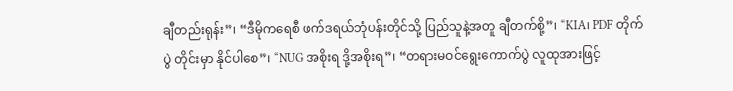ချီတည်းရုန်း”၊ “ဒီမိုကရေစီ ဖက်ဒရယ်ဘုံပန်းတိုင်သို့ ပြည်သူနဲ့အတူ ချီတက်စို့”၊ “KIA၊ PDF တိုက်ပွဲ တိုင်းမှာ နိုင်ပါစေ”၊ “NUG အစိုးရ ဒို့အစိုးရ”၊ “တရားမဝင်ရွေးကောက်ပွဲ လူထုအားဖြင့်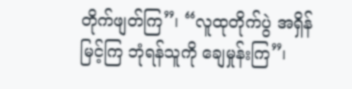တိုက်ဖျတ်ကြ”၊ “လူထုတိုက်ပွဲ အရှိန်မြင့်ကြ ဘုံရန်သူကို ချေမှုန်းကြ”၊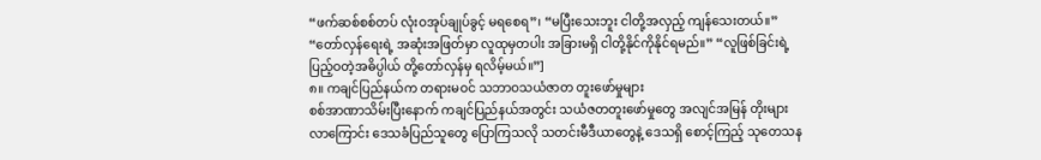“ဖက်ဆစ်စစ်တပ် လုံးဝအုပ်ချုပ်ခွင့် မရစေရ”၊ “မပြီးသေးဘူး ငါတို့အလှည့် ကျန်သေးတယ်။” “တော်လှန်ရေးရဲ့ အဆုံးအဖြတ်မှာ လူထုမှတပါး အခြားမရှိ ငါတို့နိုင်ကိုနိုင်ရမည်။” “လူဖြစ်ခြင်းရဲ့ ပြည့်ဝတဲ့အဓိပ္ပါယ် တို့တော်လှန်မှ ရလိမ့်မယ်။”]
၈။ ကချင်ပြည်နယ်က တရားမဝင် သဘာဝသယံဇာတ တူးဖော်မှုများ
စစ်အာဏာသိမ်းပြီးနောက် ကချင်ပြည်နယ်အတွင်း သယံဇတတူးဖော်မှုတွေ အလျင်အမြန် တိုးများလာကြောင်း ဒေသခံပြည်သူတွေ ပြောကြသလို သတင်းမီဒီယာတွေနဲ့ ဒေသရှိ စောင့်ကြည့် သုတေသန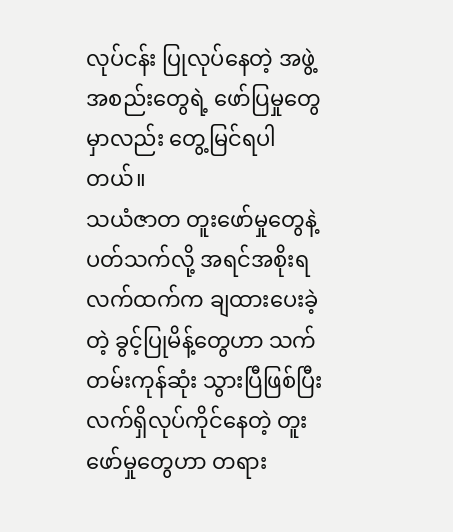လုပ်ငန်း ပြုလုပ်နေတဲ့ အဖွဲ့အစည်းတွေရဲ့ ဖော်ပြမှုတွေမှာလည်း တွေ့မြင်ရပါတယ်။
သယံဇာတ တူးဖော်မှုတွေနဲ့ ပတ်သက်လို့ အရင်အစိုးရလက်ထက်က ချထားပေးခဲ့တဲ့ ခွင့်ပြုမိန့်တွေဟာ သက်တမ်းကုန်ဆုံး သွားပြီဖြစ်ပြီး လက်ရှိလုပ်ကိုင်နေတဲ့ တူးဖော်မှုတွေဟာ တရား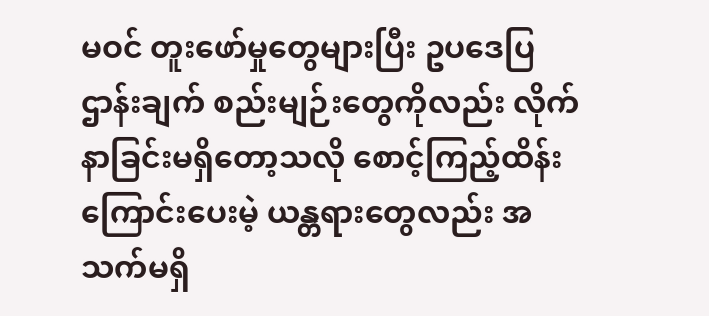မဝင် တူးဖော်မှုတွေများပြီး ဥပဒေပြဌာန်းချက် စည်းမျဉ်းတွေကိုလည်း လိုက်နာခြင်းမရှိတော့သလို စောင့်ကြည့်ထိန်းကြောင်းပေးမဲ့ ယန္တရားတွေလည်း အသက်မရှိ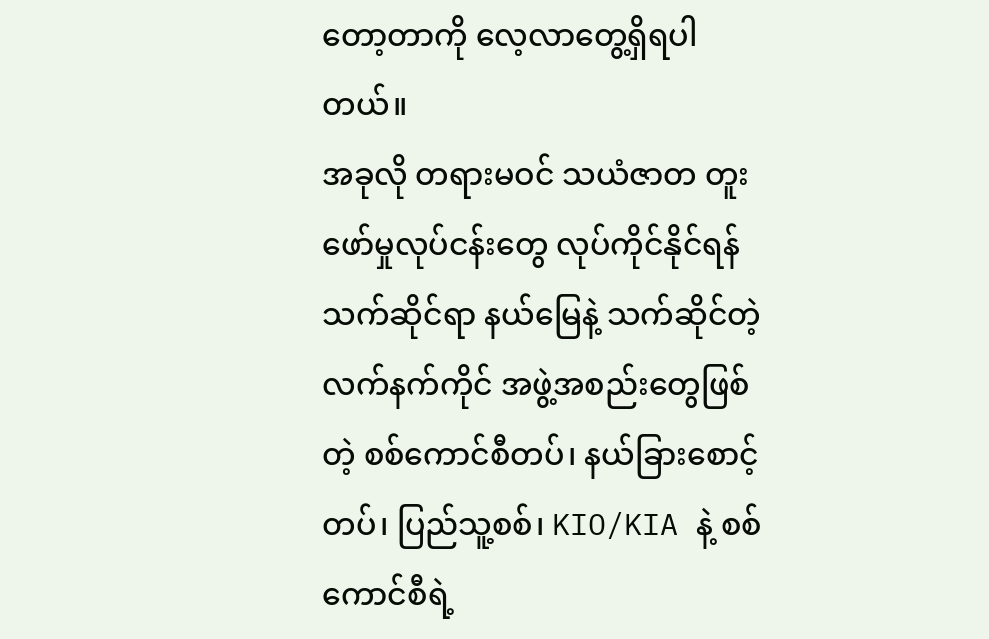တော့တာကို လေ့လာတွေ့ရှိရပါတယ်။
အခုလို တရားမဝင် သယံဇာတ တူးဖော်မှုလုပ်ငန်းတွေ လုပ်ကိုင်နိုင်ရန် သက်ဆိုင်ရာ နယ်မြေနဲ့ သက်ဆိုင်တဲ့ လက်နက်ကိုင် အဖွဲ့အစည်းတွေဖြစ်တဲ့ စစ်ကောင်စီတပ်၊ နယ်ခြားစောင့်တပ်၊ ပြည်သူ့စစ်၊ KIO/KIA နဲ့ စစ်ကောင်စီရဲ့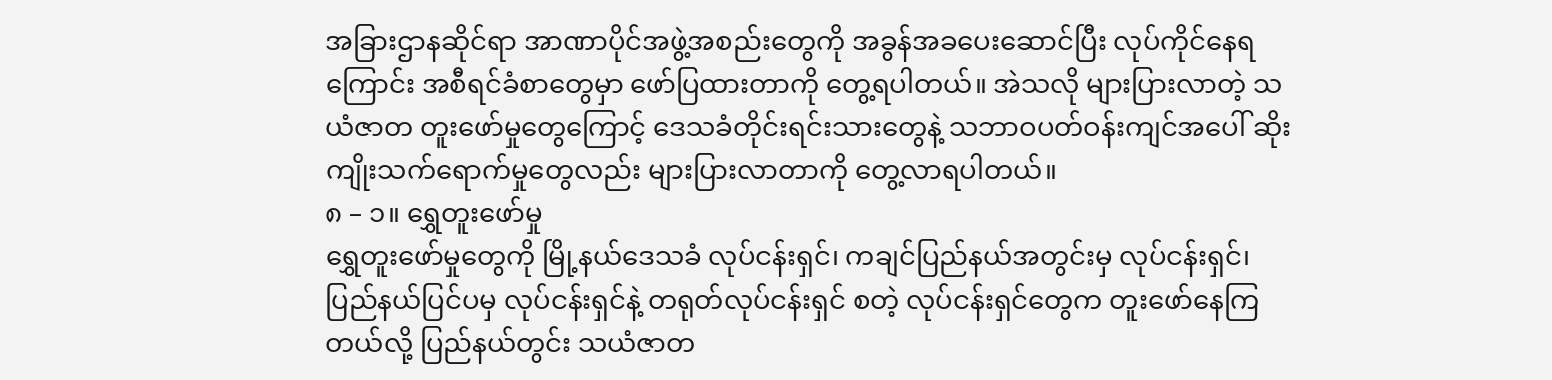အခြားဌာနဆိုင်ရာ အာဏာပိုင်အဖွဲ့အစည်းတွေကို အခွန်အခပေးဆောင်ပြီး လုပ်ကိုင်နေရကြောင်း အစီရင်ခံစာတွေမှာ ဖော်ပြထားတာကို တွေ့ရပါတယ်။ အဲသလို များပြားလာတဲ့ သယံဇာတ တူးဖော်မှုတွေကြောင့် ဒေသခံတိုင်းရင်းသားတွေနဲ့ သဘာဝပတ်ဝန်းကျင်အပေါ် ဆိုးကျိုးသက်ရောက်မှုတွေလည်း များပြားလာတာကို တွေ့လာရပါတယ်။
၈ – ၁။ ရွှေတူးဖော်မှု
ရွှေတူးဖော်မှုတွေကို မြို့နယ်ဒေသခံ လုပ်ငန်းရှင်၊ ကချင်ပြည်နယ်အတွင်းမှ လုပ်ငန်းရှင်၊ ပြည်နယ်ပြင်ပမှ လုပ်ငန်းရှင်နဲ့ တရုတ်လုပ်ငန်းရှင် စတဲ့ လုပ်ငန်းရှင်တွေက တူးဖော်နေကြတယ်လို့ ပြည်နယ်တွင်း သယံဇာတ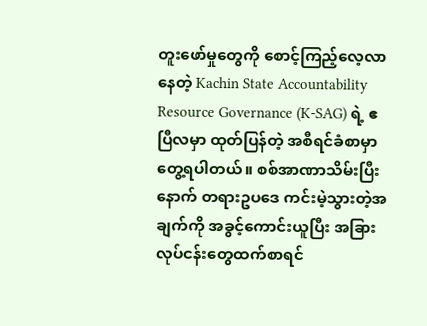တူးဖော်မှုတွေကို စောင့်ကြည့်လေ့လာနေတဲ့ Kachin State Accountability Resource Governance (K-SAG) ရဲ့ ဧပြီလမှာ ထုတ်ပြန်တဲ့ အစီရင်ခံစာမှာ တွေ့ရပါတယ်။ စစ်အာဏာသိမ်းပြီးနောက် တရားဥပဒေ ကင်းမဲ့သွားတဲ့အချက်ကို အခွင့်ကောင်းယူပြီး အခြားလုပ်ငန်းတွေထက်စာရင်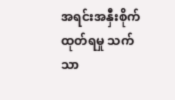အရင်းအနှီးစိုက်ထုတ်ရမှု သက်သာ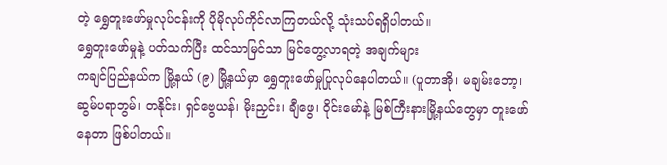တဲ့ ရွှေတူးဖော်မှုလုပ်ငန်းကို ပိုမိုလုပ်ကိုင်လာကြတယ်လို့ သုံးသပ်ရရှိပါတယ်။
ရွှေတူးဖော်မှုနဲ့ ပတ်သက်ပြီး ထင်သာမြင်သာ မြင်တွေ့လာရတဲ့ အချက်များ
ကချင်ပြည်နယ်က မြို့နယ် (၉) မြို့နယ်မှာ ရွှေတူးဖော်မှုပြုလုပ်နေပါတယ်။ (ပူတာအို၊ မချမ်းဘော့၊ ဆွမ်ပရာဘွမ်၊ တနိုင်း၊ ရှင်ဗွေယန်၊ မိုးညှင်း၊ ချီဖွေ၊ ဝိုင်းမော်နဲ့ မြစ်ကြီးနားမြို့နယ်တွေမှာ တူးဖော်နေတာ ဖြစ်ပါတယ်။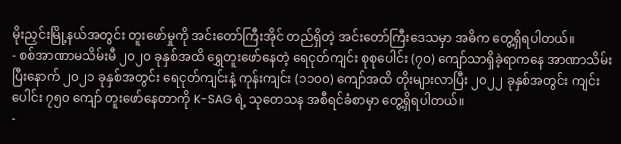မိုးညှင်းမြို့နယ်အတွင်း တူးဖော်မှုကို အင်းတော်ကြီးအိုင် တည်ရှိတဲ့ အင်းတော်ကြီးဒေသမှာ အဓိက တွေ့ရှိရပါတယ်။
- စစ်အာဏာမသိမ်းမီ ၂၀၂၀ ခုနှစ်အထိ ရွှေတူးဖော်နေတဲ့ ရေငုတ်ကျင်း စုစုပေါင်း (၇၀) ကျော်သာရှိခဲ့ရာကနေ အာဏာသိမ်းပြီးနောက် ၂၀၂၁ ခုနှစ်အတွင်း ရေငုတ်ကျင်းနဲ့ ကုန်းကျင်း (၁၁၀၀) ကျော်အထိ တိုးများလာပြီး ၂၀၂၂ ခုနှစ်အတွင်း ကျင်းပေါင်း ၇၅၀ ကျော် တူးဖော်နေတာကို K-SAG ရဲ့ သုတေသန အစီရင်ခံစာမှာ တွေ့ရှိရပါတယ်။
-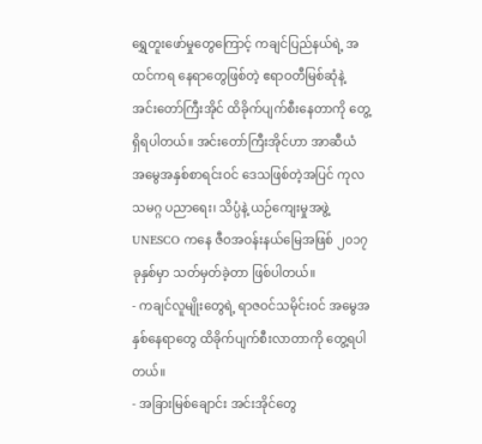ရွှေတူးဖော်မှုတွေကြောင့် ကချင်ပြည်နယ်ရဲ့ အထင်ကရ နေရာတွေဖြစ်တဲ့ ဧရာဝတီမြစ်ဆုံနဲ့ အင်းတော်ကြီးအိုင် ထိခိုက်ပျက်စီးနေတာကို တွေ့ရှိရပါတယ်။ အင်းတော်ကြီးအိုင်ဟာ အာဆီယံ အမွေအနှစ်စာရင်းဝင် ဒေသဖြစ်တဲ့အပြင် ကုလသမဂ္ဂ ပညာရေး၊ သိပ္ပံနဲ့ ယဉ်ကျေးမှုအဖွဲ့ UNESCO ကနေ ဇီဝအဝန်းနယ်မြေအဖြစ် ၂၀၁၇ ခုနှစ်မှာ သတ်မှတ်ခဲ့တာ ဖြစ်ပါတယ်။
- ကချင်လူမျိုးတွေရဲ့ ရာဇဝင်သမိုင်းဝင် အမွေအနှစ်နေရာတွေ ထိခိုက်ပျက်စီးလာတာကို တွေ့ရပါတယ်။
- အခြားမြစ်ချောင်း အင်းအိုင်တွေ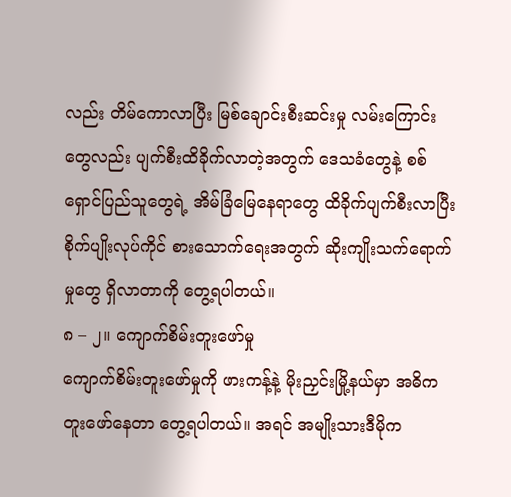လည်း တိမ်ကောလာပြီး မြစ်ချောင်းစီးဆင်းမှု လမ်းကြောင်းတွေလည်း ပျက်စီးထိခိုက်လာတဲ့အတွက် ဒေသခံတွေနဲ့ စစ်ရှောင်ပြည်သူတွေရဲ့ အိမ်ခြံမြေနေရာတွေ ထိခိုက်ပျက်စီးလာပြီး စိုက်ပျိုးလုပ်ကိုင် စားသောက်ရေးအတွက် ဆိုးကျိုးသက်ရောက်မှုတွေ ရှိလာတာကို တွေ့ရပါတယ်။
၈ – ၂။ ကျောက်စိမ်းတူးဖော်မှု
ကျောက်စိမ်းတူးဖော်မှုကို ဖားကန့်နဲ့ မိုးညှင်းမြို့နယ်မှာ အဓိက တူးဖော်နေတာ တွေ့ရပါတယ်။ အရင် အမျိုးသားဒီမိုက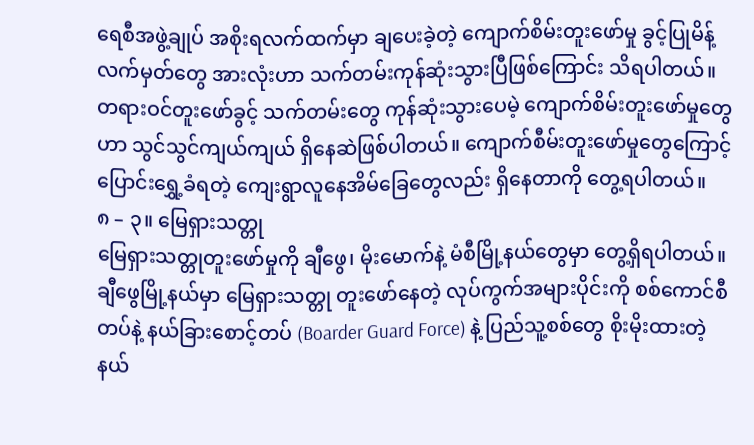ရေစီအဖွဲ့ချုပ် အစိုးရလက်ထက်မှာ ချပေးခဲ့တဲ့ ကျောက်စိမ်းတူးဖော်မှု ခွင့်ပြုမိန့်လက်မှတ်တွေ အားလုံးဟာ သက်တမ်းကုန်ဆုံးသွားပြီဖြစ်ကြောင်း သိရပါတယ်။
တရားဝင်တူးဖော်ခွင့် သက်တမ်းတွေ ကုန်ဆုံးသွားပေမဲ့ ကျောက်စိမ်းတူးဖော်မှုတွေဟာ သွင်သွင်ကျယ်ကျယ် ရှိနေဆဲဖြစ်ပါတယ်။ ကျောက်စီမ်းတူးဖော်မှုတွေကြောင့် ပြောင်းရွှေ့ခံရတဲ့ ကျေးရွာလူနေအိမ်ခြေတွေလည်း ရှိနေတာကို တွေ့ရပါတယ်။
၈ – ၃။ မြေရှားသတ္တု
မြေရှားသတ္တုတူးဖော်မှုကို ချီဖွေ၊ မိုးမောက်နဲ့ မံစီမြို့နယ်တွေမှာ တွေ့ရှိရပါတယ်။ ချီဖွေမြို့နယ်မှာ မြေရှားသတ္တု တူးဖော်နေတဲ့ လုပ်ကွက်အများပိုင်းကို စစ်ကောင်စီတပ်နဲ့ နယ်ခြားစောင့်တပ် (Boarder Guard Force) နဲ့ ပြည်သူ့စစ်တွေ စိုးမိုးထားတဲ့ နယ်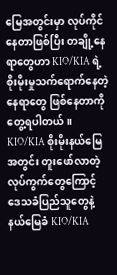မြေအတွင်းမှာ လုပ်ကိုင်နေတာဖြစ်ပြီး တချို့နေရာတွေဟာ KIO/KIA ရဲ့ စိုးမိုးမှုသက်ရောက်နေတဲ့ နေရာတွေ ဖြစ်နေတာကို တွေ့ရပါတယ်။ KIO/KIA စိုးမိုးနယ်မြေအတွင်း တူးဖော်လာတဲ့ လုပ်ကွက်တွေကြောင့် ဒေသခံပြည်သူတွေနဲ့ နယ်မြေခံ KIO/KIA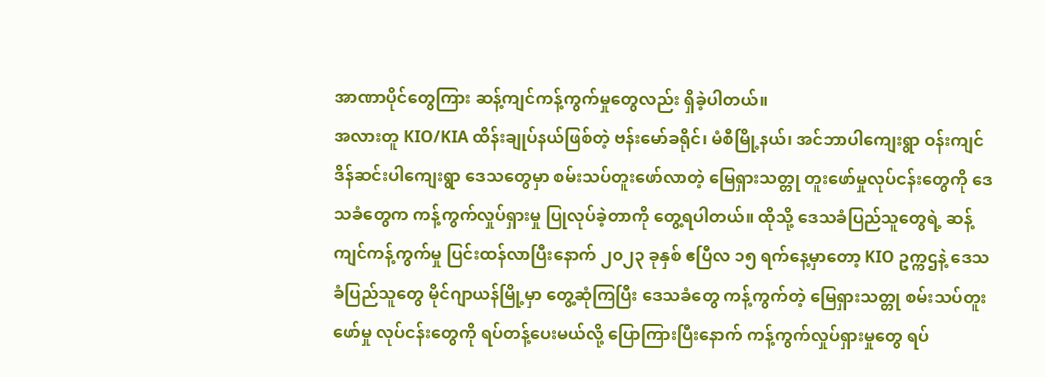အာဏာပိုင်တွေကြား ဆန့်ကျင်ကန့်ကွက်မှုတွေလည်း ရှိခဲ့ပါတယ်။
အလားတူ KIO/KIA ထိန်းချုပ်နယ်ဖြစ်တဲ့ ဗန်းမော်ခရိုင်၊ မံစီမြို့နယ်၊ အင်ဘာပါကျေးရွာ ဝန်းကျင် ဒိန်ဆင်းပါကျေးရွာ ဒေသတွေမှာ စမ်းသပ်တူးဖော်လာတဲ့ မြေရှားသတ္တု တူးဖော်မှုလုပ်ငန်းတွေကို ဒေသခံတွေက ကန့်ကွက်လှုပ်ရှားမှု ပြုလုပ်ခဲ့တာကို တွေ့ရပါတယ်။ ထိုသို့ ဒေသခံပြည်သူတွေရဲ့ ဆန့်ကျင်ကန့်ကွက်မှု ပြင်းထန်လာပြီးနောက် ၂၀၂၃ ခုနှစ် ဧပြီလ ၁၅ ရက်နေ့မှာတော့ KIO ဥက္ကဌနဲ့ ဒေသခံပြည်သူတွေ မိုင်ဂျာယန်မြို့မှာ တွေ့ဆုံကြပြီး ဒေသခံတွေ ကန့်ကွက်တဲ့ မြေရှားသတ္တု စမ်းသပ်တူးဖော်မှု လုပ်ငန်းတွေကို ရပ်တန့်ပေးမယ်လို့ ပြောကြားပြီးနောက် ကန့်ကွက်လှုပ်ရှားမှုတွေ ရပ်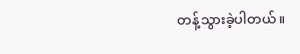တန့်သွားခဲ့ပါတယ်။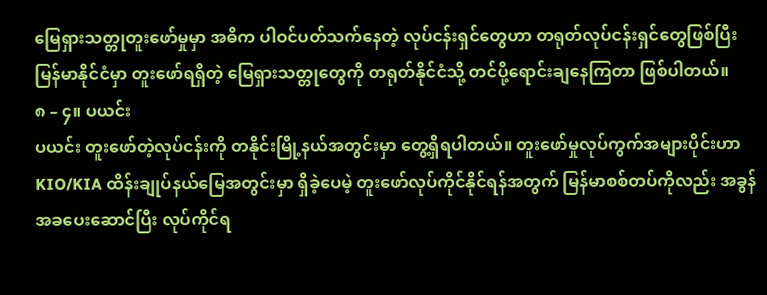မြေရှားသတ္တုတူးဖော်မှုမှာ အဓိက ပါဝင်ပတ်သက်နေတဲ့ လုပ်ငန်းရှင်တွေဟာ တရုတ်လုပ်ငန်းရှင်တွေဖြစ်ပြီး မြန်မာနိုင်ငံမှာ တူးဖော်ရရှိတဲ့ မြေရှားသတ္တုတွေကို တရုတ်နိုင်ငံသို့ တင်ပို့ရောင်းချနေကြတာ ဖြစ်ပါတယ်။
၈ – ၄။ ပယင်း
ပယင်း တူးဖော်တဲ့လုပ်ငန်းကို တနိုင်းမြို့နယ်အတွင်းမှာ တွေ့ရှိရပါတယ်။ တူးဖော်မှုလုပ်ကွက်အများပိုင်းဟာ KIO/KIA ထိန်းချုပ်နယ်မြေအတွင်းမှာ ရှိခဲ့ပေမဲ့ တူးဖော်လုပ်ကိုင်နိုင်ရန်အတွက် မြန်မာစစ်တပ်ကိုလည်း အခွန်အခပေးဆောင်ပြီး လုပ်ကိုင်ရ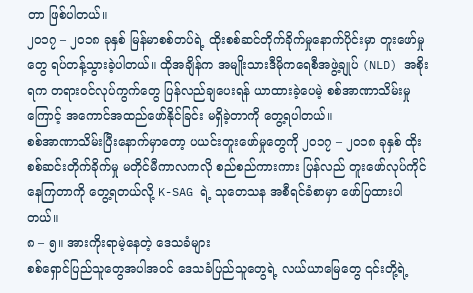တာ ဖြစ်ပါတယ်။
၂၀၁၇ – ၂၀၁၈ ခုနှစ် မြန်မာစစ်တပ်ရဲ့ ထိုးစစ်ဆင်တိုက်ခိုက်မှုနောက်ပိုင်းမှာ တူးဖော်မှုတွေ ရပ်တန့်သွားခဲ့ပါတယ်။ ထိုအချိန်က အမျိုးသားဒီမိုကရေစီအဖွဲ့ချုပ် (NLD) အစိုးရက တရားဝင်လုပ်ကွက်တွေ ပြန်လည်ချပေးရန် ယာထားခဲ့ပေမဲ့ စစ်အာဏာသိမ်းမှုကြောင့် အကောင်အထည်ဖော်နိုင်ခြင်း မရှိခဲ့တာကို တွေ့ရပါတယ်။
စစ်အာဏာသိမ်းပြီးနောက်မှာတော့ ပယင်းတူးဖော်မှုတွေကို ၂၀၁၇ – ၂၀၁၈ ခုနှစ် ထိုးစစ်ဆင်းတိုက်ခိုက်မှု မတိုင်မီကာလကလို စည်စည်ကားကား ပြန်လည် တူးဖော်လုပ်ကိုင်နေကြတာကို တွေ့ရတယ်လို့ K-SAG ရဲ့ သုတေသန အစီရင်ခံစာမှာ ဖော်ပြထားပါတယ်။
၈ – ၅။ အားကိုးရာမဲ့နေတဲ့ ဒေသခံများ
စစ်ရှောင်ပြည်သူတွေအပါအဝင် ဒေသခံပြည်သူတွေရဲ့ လယ်ယာမြေတွေ ၎င်းတို့ရဲ့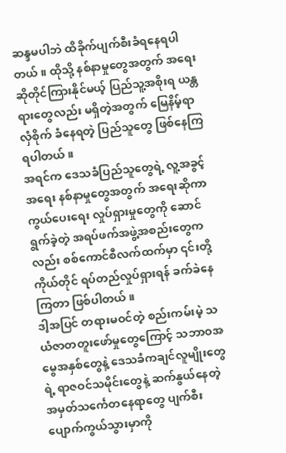ဆန္ဒမပါဘဲ ထိခိုက်ပျက်စီးခံရနေရပါတယ်။ ထိုသို့ နစ်နာမှုတွေအတွက် အရေးဆိုတိုင်ကြားနိုင်မယ့် ပြည်သူ့အစိုးရ ယန္တရားတွေလည်း မရှိတဲ့အတွက် မြေနိမ့်ရာ လှံစိုက် ခံနေရတဲ့ ပြည်သူတွေ ဖြစ်နေကြရပါတယ်။
အရင်က ဒေသခံပြည်သူတွေရဲ့ လူ့အခွင့်အရေး နစ်နာမှုတွေအတွက် အရေးဆိုကာကွယ်ပေးရေး လှုပ်ရှားမှုတွေကို ဆောင်ရွက်ခဲ့တဲ့ အရပ်ဖက်အဖွဲ့အစည်းတွေကလည်း စစ်ကောင်စီလက်ထက်မှာ ၎င်းတို့ကိုယ်တိုင် ရပ်တည်လှုပ်ရှားရန် ခက်ခဲနေကြတာ ဖြစ်ပါတယ်။
ဒါ့အပြင် တရားမဝင်တဲ့ စည်းကမ်းမဲ့ သယံဇာတတူးဖော်မှုတွေကြောင့် သဘာဝအမွေအနှစ်တွေနဲ့ ဒေသခံကချင်လူမျိုးတွေရဲ့ ရာဇဝင်သမိုင်းတွေနဲ့ ဆက်နွယ်နေတဲ့ အမှတ်သင်္ကေတနေရာတွေ ပျက်စီးပျောက်ကွယ်သွားမှာကို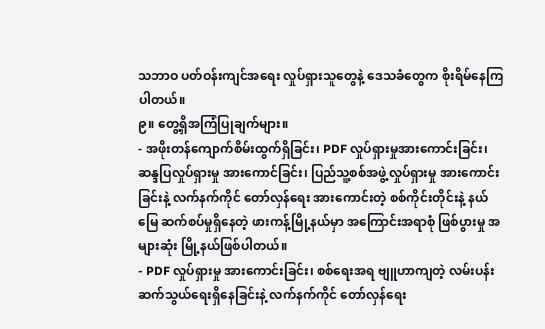သဘာဝ ပတ်ဝန်းကျင်အရေး လှုပ်ရှားသူတွေနဲ့ ဒေသခံတွေက စိုးရိမ်နေကြပါတယ်။
၉။ တွေ့ရှိအကြံပြုချက်များ။
- အဖိုးတန်ကျောက်စိမ်းထွက်ရှိခြင်း၊ PDF လှုပ်ရှားမှုအားကောင်းခြင်း၊ ဆန္ဒပြလှုပ်ရှားမှု အားကောင်ခြင်း၊ ပြည်သူ့စစ်အဖွဲ့လှုပ်ရှားမှု အားကောင်းခြင်းနဲ့ လက်နက်ကိုင် တော်လှန်ရေး အားကောင်းတဲ့ စစ်ကိုင်းတိုင်းနဲ့ နယ်မြေ ဆက်စပ်မှုရှိနေတဲ့ ဖားကန့်မြို့နယ်မှာ အကြောင်းအရာစုံ ဖြစ်ပွားမှု အများဆုံး မြို့နယ်ဖြစ်ပါတယ်။
- PDF လှုပ်ရှားမှု အားကောင်းခြင်း၊ စစ်ရေးအရ ဗျူဟာကျတဲ့ လမ်းပန်းဆက်သွယ်ရေးရှိနေခြင်းနဲ့ လက်နက်ကိုင် တော်လှန်ရေး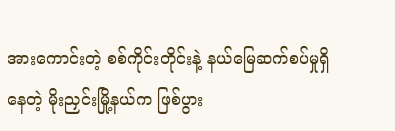အားကောင်းတဲ့ စစ်ကိုင်းတိုင်းနဲ့ နယ်မြေဆက်စပ်မှုရှိနေတဲ့ မိုးညှင်းမြို့နယ်က ဖြစ်ပွား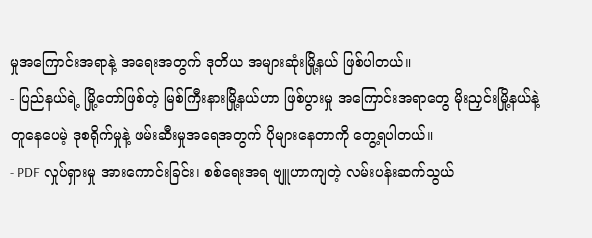မှုအကြောင်းအရာနဲ့ အရေးအတွက် ဒုတိယ အများဆုံးမြို့နယ် ဖြစ်ပါတယ်။
- ပြည်နယ်ရဲ့ မြို့တော်ဖြစ်တဲ့ မြစ်ကြီးနားမြို့နယ်ဟာ ဖြစ်ပွားမှု အကြောင်းအရာတွေ မိုးညှင်းမြို့နယ်နဲ့ တူနေပေမဲ့ ဒုစရိုက်မှုနဲ့ ဖမ်းဆီးမှုအရေအတွက် ပိုများနေတာကို တွေ့ရပါတယ်။
- PDF လှုပ်ရှားမှု အားကောင်းခြင်း၊ စစ်ရေးအရ ဗျူဟာကျတဲ့ လမ်းပန်းဆက်သွယ်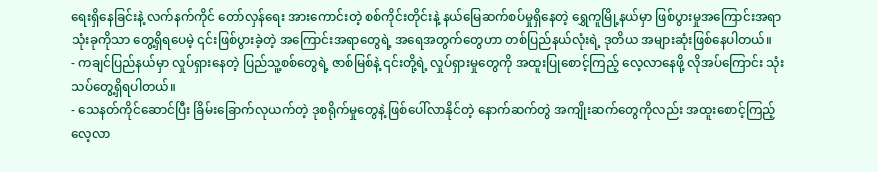ရေးရှိနေခြင်းနဲ့ လက်နက်ကိုင် တော်လှန်ရေး အားကောင်းတဲ့ စစ်ကိုင်းတိုင်းနဲ့ နယ်မြေဆက်စပ်မှုရှိနေတဲ့ ရွှေကူမြို့နယ်မှာ ဖြစ်ပွားမှုအကြောင်းအရာ သုံးခုကိုသာ တွေ့ရှိရပေမဲ့ ၎င်းဖြစ်ပွားခဲ့တဲ့ အကြောင်းအရာတွေရဲ့ အရေအတွက်တွေဟာ တစ်ပြည်နယ်လုံးရဲ့ ဒုတိယ အများဆုံးဖြစ်နေပါတယ်။
- ကချင်ပြည်နယ်မှာ လှုပ်ရှားနေတဲ့ ပြည်သူ့စစ်တွေရဲ့ ဇာစ်မြစ်နဲ့ ၎င်းတို့ရဲ့ လှုပ်ရှားမှုတွေကို အထူးပြုစောင့်ကြည့် လေ့လာနေဖို့ လိုအပ်ကြောင်း သုံးသပ်တွေ့ရှိရပါတယ်။
- သေနတ်ကိုင်ဆောင်ပြီး ခြိမ်းခြောက်လုယက်တဲ့ ဒုစရိုက်မှုတွေနဲ့ ဖြစ်ပေါ်လာနိုင်တဲ့ နောက်ဆက်တွဲ အကျိုးဆက်တွေကိုလည်း အထူးစောင့်ကြည့်လေ့လာ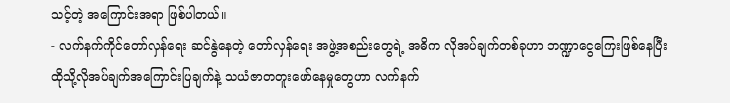သင့်တဲ့ အကြောင်းအရာ ဖြစ်ပါတယ်။
- လက်နက်ကိုင်တော်လှန်ရေး ဆင်နွဲနေတဲ့ တော်လှန်ရေး အဖွဲ့အစည်းတွေရဲ့ အဓိက လိုအပ်ချက်တစ်ခုဟာ ဘဏ္ဍာငွေကြေးဖြစ်နေပြီး ထိုသို့လိုအပ်ချက်အကြောင်းပြချက်နဲ့ သယံဇာတတူးဖော်နေမှုတွေဟာ လက်နက်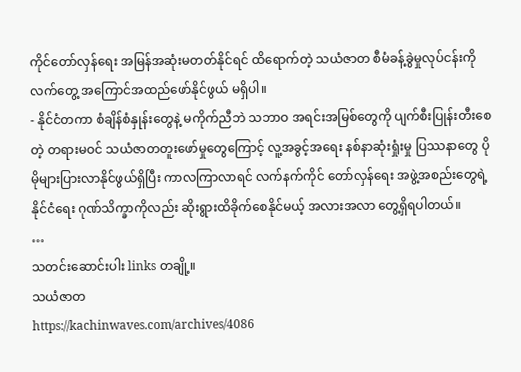ကိုင်တော်လှန်ရေး အမြန်အဆုံးမတတ်နိုင်ရင် ထိရောက်တဲ့ သယံဇာတ စီမံခန့်ခွဲမှုလုပ်ငန်းကို လက်တွေ့ အကြောင်အထည်ဖော်နိုင်ဖွယ် မရှိပါ။
- နိုင်ငံတကာ စံချိန်စံနှုန်းတွေနဲ့ မကိုက်ညီဘဲ သဘာဝ အရင်းအမြစ်တွေကို ပျက်စီးပြုန်းတီးစေတဲ့ တရားမဝင် သယံဇာတတူးဖော်မှုတွေကြောင့် လူ့အခွင့်အရေး နစ်နာဆုံးရှုံးမှု ပြဿနာတွေ ပိုမိုများပြားလာနိုင်ဖွယ်ရှိပြီး ကာလကြာလာရင် လက်နက်ကိုင် တော်လှန်ရေး အဖွဲ့အစည်းတွေရဲ့ နိုင်ငံရေး ဂုဏ်သိက္ခာကိုလည်း ဆိုးရွားထိခိုက်စေနိုင်မယ့် အလားအလာ တွေ့ရှိရပါတယ်။
…
သတင်းဆောင်းပါး links တချို့။
သယံဇာတ
https://kachinwaves.com/archives/4086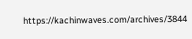https://kachinwaves.com/archives/3844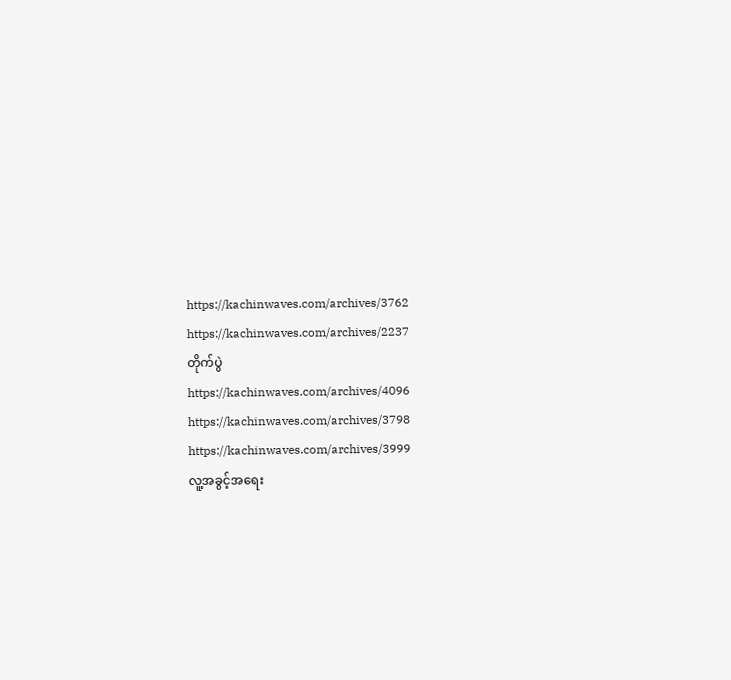https://kachinwaves.com/archives/3762
https://kachinwaves.com/archives/2237
တိုက်ပွဲ
https://kachinwaves.com/archives/4096
https://kachinwaves.com/archives/3798
https://kachinwaves.com/archives/3999
လူ့အခွင့်အရေး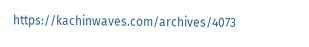https://kachinwaves.com/archives/4073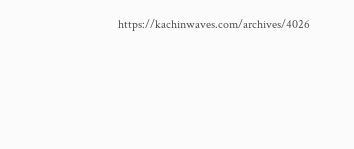https://kachinwaves.com/archives/4026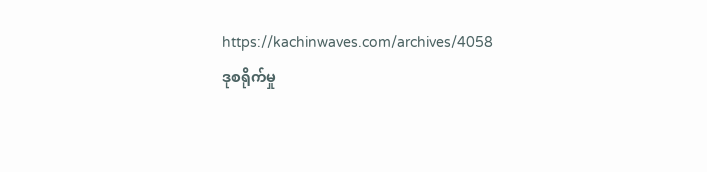https://kachinwaves.com/archives/4058
ဒုစရိုက်မှု